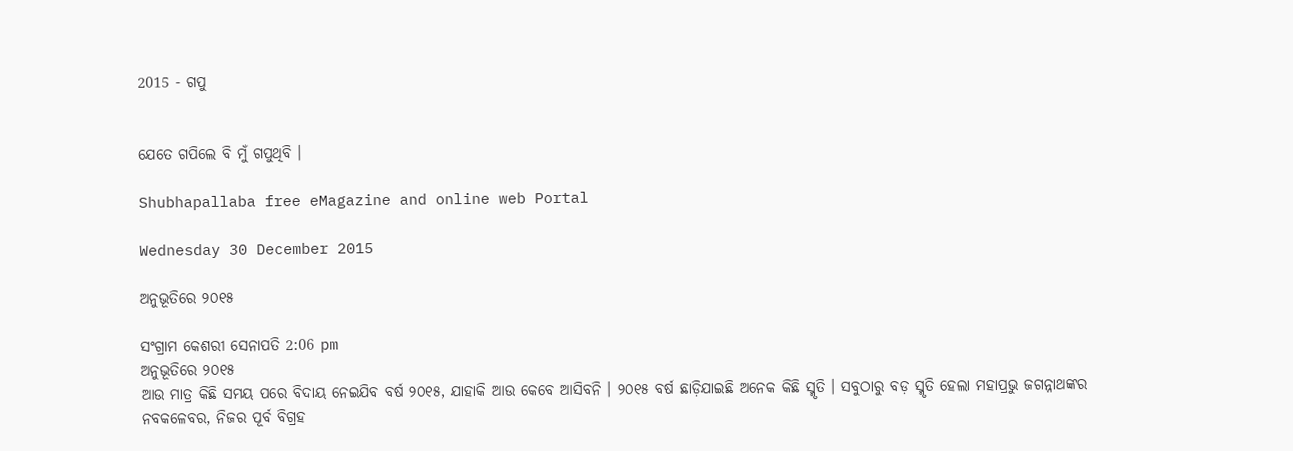2015 - ଗପୁ


ଯେତେ ଗପିଲେ ବି ମୁଁ ଗପୁଥିବି ।

Shubhapallaba free eMagazine and online web Portal

Wednesday 30 December 2015

ଅନୁଭୂତିରେ ୨୦୧୫

ସଂଗ୍ରାମ କେଶରୀ ସେନାପତି 2:06 pm
ଅନୁଭୂତିରେ ୨୦୧୫
ଆଉ ମାତ୍ର କିଛି ସମୟ ପରେ ବିଦାୟ ନେଇଯିବ ବର୍ଷ ୨୦୧୫, ଯାହାକି ଆଉ କେବେ ଆସିବନି । ୨୦୧୫ ବର୍ଷ ଛାଡ଼ିଯାଇଛି ଅନେକ କିଛି ସ୍ମୃତି । ସବୁଠାରୁ ବଡ଼ ସ୍ମୃତି ହେଲା ମହାପ୍ରଭୁ ଜଗନ୍ନାଥଙ୍କର ନବକଳେବର, ନିଜର ପୂର୍ବ ବିଗ୍ରହ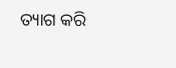ତ୍ୟାଗ କରି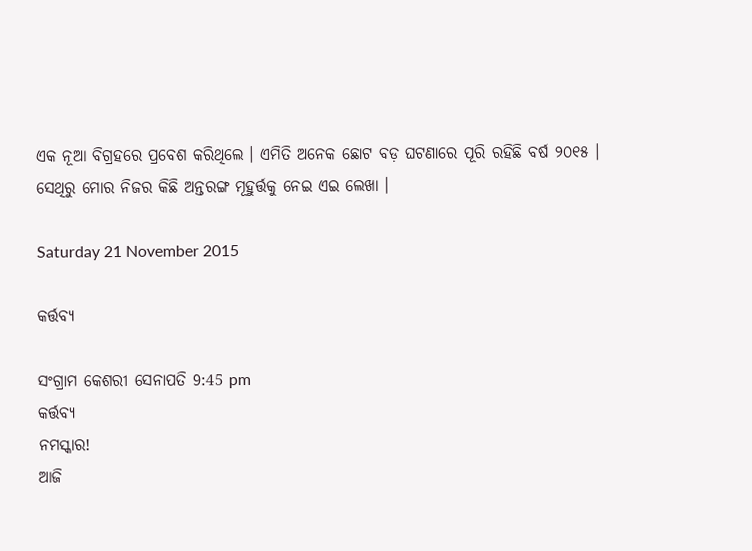ଏକ ନୂଆ ବିଗ୍ରହରେ ପ୍ରବେଶ କରିଥିଲେ । ଏମିତି ଅନେକ ଛୋଟ ବଡ଼ ଘଟଣାରେ ପୂରି ରହିଛି ବର୍ଷ ୨୦୧୫ । ସେଥିରୁ ମୋର ନିଜର କିଛି ଅନ୍ତରଙ୍ଗ ମୂହୁର୍ତ୍ତକୁ ନେଇ ଏଇ ଲେଖା ।

Saturday 21 November 2015

କର୍ତ୍ତବ୍ୟ

ସଂଗ୍ରାମ କେଶରୀ ସେନାପତି 9:45 pm
କର୍ତ୍ତବ୍ୟ
ନମସ୍କାର!
ଆଜି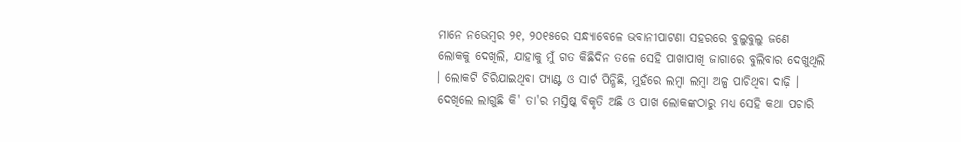ମାନେ ନଭେମ୍ବର ୨୧, ୨୦୧୫ରେ ସନ୍ଧ୍ୟାବେଳେ ଭବାନୀପାଟଣା ସ‌ହରରେ ବୁଲୁବୁଲୁ ଜଣେ ଲୋକ‌କୁ ଦେଖିଲି, ଯାହାକୁ ମୁଁ ଗତ କିଛିଦିନ ତଳେ ସେହି ପାଖାପାଖି ଜାଗାରେ ବୁଲିବାର ଦେଖୁଥିଲି । ଲୋକଟି ଚିରିଯାଇଥିବା ପ୍ୟାଣ୍ଟ ଓ ସାର୍ଟ ପିନ୍ଧିଛି, ମୁହଁରେ ଲମ୍ବା ଲମ୍ବା ଅଳ୍ପ ପାଚିଥିବା ଦାଢ଼ି । ଦେଖିଲେ ଲାଗୁଛି କି' ତା'ର ମସ୍ତିଷ୍କ ବିକୃତି ଅଛି ଓ ପାଖ ଲୋକଙ୍କଠାରୁ ମଧ୍ୟ ସେହି କଥା ପଚାରି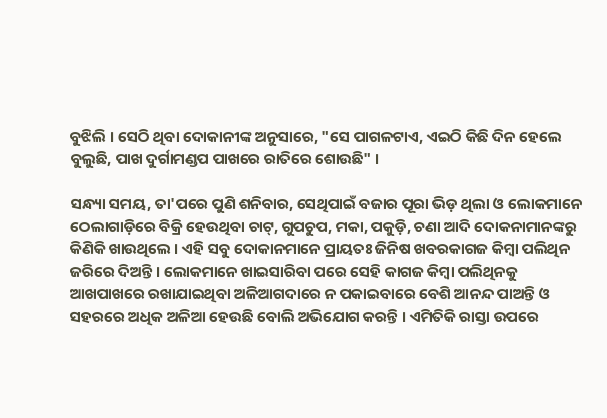ବୁଝିଲି । ସେଠି ଥିବା ଦୋକାନୀଙ୍କ ଅନୁସାରେ, "ସେ ପାଗଳଟାଏ, ଏଇଠି କିଛି ଦିନ ହେଲେ ବୁଲୁଛି, ପାଖ ଦୁର୍ଗାମଣ୍ଡପ ପାଖରେ ରାତିରେ ଶୋଉଛି" ।

ସନ୍ଧ୍ୟା ସମୟ, ତା'ପରେ ପୁଣି ଶନିବାର, ସେଥିପାଇଁ ବଜାର ପୂରା ଭିଡ଼ ଥିଲା ଓ ଲୋକମାନେ ଠେଲାଗାଡ଼ିରେ ବିକ୍ରି ହେଉଥିବା ଚାଟ୍, ଗୁପଚୁପ, ମକା, ପକୁଡ଼ି, ଚଣା ଆଦି ଦୋକନାମାନଙ୍କରୁ କିଣିକି ଖାଉଥିଲେ । ଏହି ସବୁ ଦୋକାନମାନେ ପ୍ରାୟତଃ ଜିନିଷ ଖବରକାଗଜ କିମ୍ବା ପଲିଥିନ ଜରିରେ ଦିଅନ୍ତି । ଲୋକମାନେ ଖାଇସାରିବା ପରେ ସେହି କାଗଜ କିମ୍ବା ପଲିଥିନ‌କୁ ଆଖପାଖରେ ରଖାଯାଇଥିବା ଅଳିଆଗଦାରେ ନ ପକାଇବାରେ ବେଶି ଆନନ୍ଦ ପାଅନ୍ତି ଓ ସ‌ହରରେ ଅଧିକ ଅଳିଆ ହେଉଛି ବୋଲି ଅଭିଯୋଗ କରନ୍ତି । ଏମିତିକି ରାସ୍ତା ଉପରେ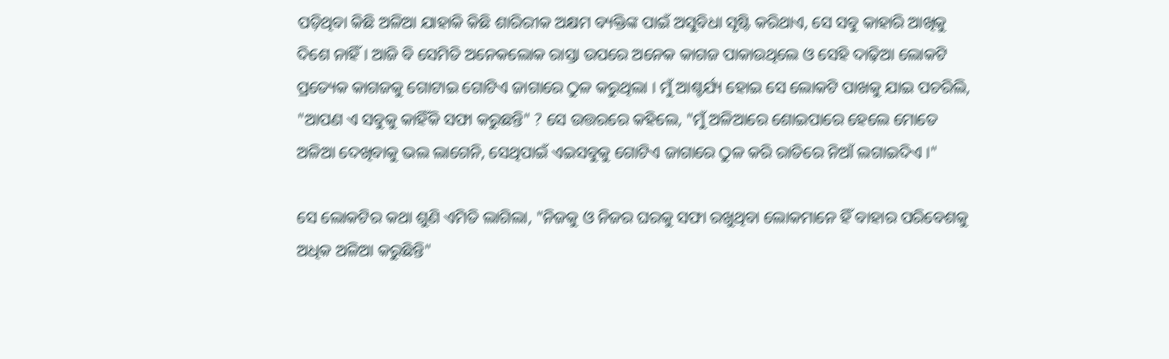ପଡ଼ିଥିବା କିଛି ଅଳିଆ ଯାହାକି କିଛି ଶାରିରୀକ ଅକ୍ଷମ ବ୍ୟକ୍ତିଙ୍କ ପାଇଁ ଅସୁବିଧା ସୃଷ୍ଟି କରିଥାଏ, ସେ ସବୁ କାହାରି ଆଖିକୁ ଦିଶେ ନାହିଁ । ଆଜି ବି ସେମିତି ଅନେକଲୋକ ରାସ୍ତା ଉପରେ ଅନେକ କାଗଜ ପାକାଉଥିଲେ ଓ ସେହି ଦାଢ଼ିଆ ଲୋକଟି ପ୍ରତ୍ୟେକ କାଗଜକୁ ଗୋଟାଇ ଗୋଟିଏ ଜାଗାରେ ଠୁଳ କରୁଥିଲା । ମୁଁ ଆଶ୍ଚର୍ଯ୍ୟ ହୋଇ ସେ ଲୋକଟି ପାଖକୁ ଯାଇ ପଚରିଲି, "ଆପଣ ଏ ସବୁକୁ କାହିଁକି ସଫା କରୁଛନ୍ତି" ? ସେ ଉତ୍ତରରେ କ‌ହିଲେ, "ମୁଁ ଅଳିଆରେ ଶୋଇପାରେ ହେଲେ ମୋତେ ଅଳିଆ ଦେଖିବାକୁ ଭଲ ଲାଗେନି, ସେଥିପାଇଁ ଏଇସବୁକୁ ଗୋଟିଏ ଜାଗାରେ ଠୁଳ କରି ରାତିରେ ନିଆଁ ଲଗାଇଦିଏ ।"

ସେ ଲୋକଟିର କଥା ଶୁଣି ଏମିତି ଲାଗିଲା, "ନିଜକୁ ଓ ନିଜର ଘରକୁ ସଫା ରଖୁଥିବା ଲୋକମାନେ ହିଁ ବାହାର ପରିବେଶକୁ ଅଧିକ ଅଳିଆ କରୁଛିନ୍ତି"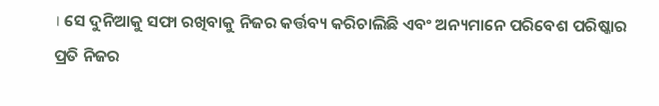। ସେ ଦୁନିଆକୁ ସଫା ରଖିବାକୁ ନିଜର କର୍ତ୍ତବ୍ୟ କରିଚାଲିଛି ଏବଂ ଅନ୍ୟମାନେ ପରିବେଶ ପରିଷ୍କାର ପ୍ରତି ନିଜର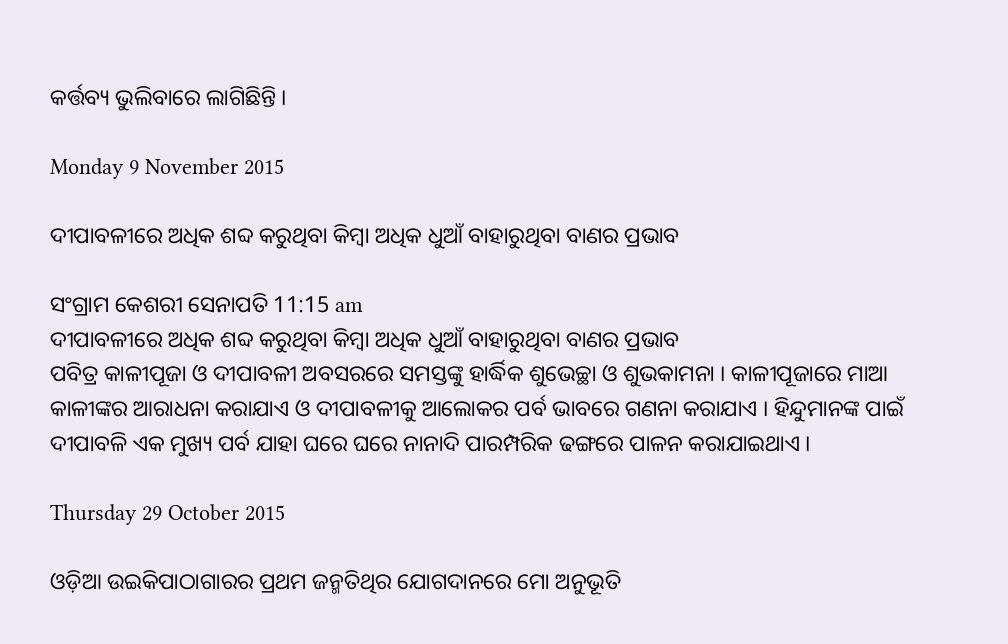କର୍ତ୍ତବ୍ୟ ଭୁଲିବାରେ ଲାଗିଛିନ୍ତି ।

Monday 9 November 2015

ଦୀପାବଳୀରେ ଅଧିକ ଶବ୍ଦ କରୁଥିବା କିମ୍ବା ଅଧିକ ଧୁଆଁ ବାହାରୁଥିବା ବାଣର ପ୍ରଭାବ

ସଂଗ୍ରାମ କେଶରୀ ସେନାପତି 11:15 am
ଦୀପାବଳୀରେ ଅଧିକ ଶବ୍ଦ କରୁଥିବା କିମ୍ବା ଅଧିକ ଧୁଆଁ ବାହାରୁଥିବା ବାଣର ପ୍ରଭାବ
ପବିତ୍ର କାଳୀପୂଜା ଓ ଦୀପାବଳୀ ଅବସରରେ ସମସ୍ତଙ୍କୁ ହାର୍ଦ୍ଧିକ ଶୁଭେଚ୍ଛା ଓ ଶୁଭକାମନା । କାଳୀପୂଜାରେ ମାଆ କାଳୀଙ୍କର ଆରାଧନା କରାଯାଏ ଓ ଦୀପାବଳୀକୁ ଆଲୋକର ପର୍ବ ଭାବରେ ଗଣନା କରାଯାଏ । ହିନ୍ଦୁମାନଙ୍କ ପାଇଁ ଦୀପାବଳି ଏକ ମୁଖ୍ୟ ପର୍ବ ଯାହା ଘରେ ଘରେ ନାନାଦି ପାରମ୍ପରିକ ଢଙ୍ଗରେ ପାଳନ କରାଯାଇଥାଏ ।

Thursday 29 October 2015

ଓଡ଼ିଆ ଉଇକିପାଠାଗାରର ପ୍ରଥମ ଜନ୍ମତିଥିର ଯୋଗଦାନରେ ମୋ ଅନୁଭୂତି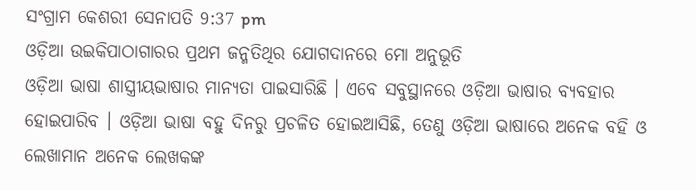ସଂଗ୍ରାମ କେଶରୀ ସେନାପତି 9:37 pm
ଓଡ଼ିଆ ଉଇକିପାଠାଗାରର ପ୍ରଥମ ଜନ୍ମତିଥିର ଯୋଗଦାନରେ ମୋ ଅନୁଭୂତି
ଓଡ଼ିଆ ଭାଷା ଶାସ୍ତ୍ରୀୟଭାଷାର ମାନ୍ୟତା ପାଇସାରିଛି । ଏବେ ସବୁସ୍ଥାନରେ ଓଡ଼ିଆ ଭାଷାର ବ୍ୟବ‌ହାର ହୋଇପାରିବ । ଓଡ଼ିଆ ଭାଷା ବ‌ହୁ ଦିନରୁ ପ୍ରଚଳିତ ହୋଇଆସିଛି, ତେଣୁ ଓଡ଼ିଆ ଭାଷାରେ ଅନେକ ବ‌ହି ଓ ଲେଖାମାନ ଅନେକ ଲେଖକଙ୍କ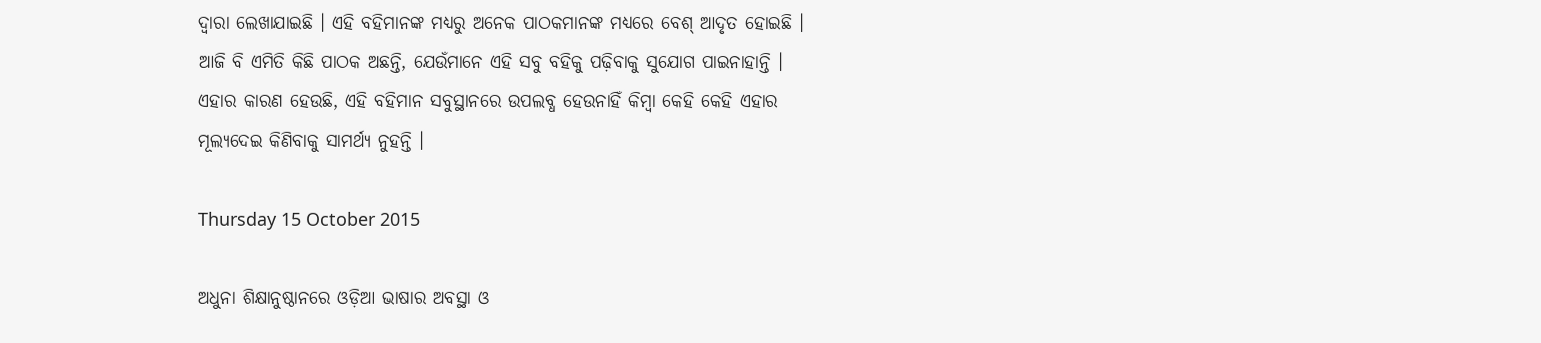ଦ୍ୱାରା ଲେଖାଯାଇଛି । ଏହି ବ‌ହିମାନଙ୍କ ମଧ୍ୟରୁ ଅନେକ ପାଠକମାନଙ୍କ ମଧ୍ୟରେ ବେଶ୍ ଆଦୃତ ହୋଇଛି । ଆଜି ବି ଏମିତି କିଛି ପାଠକ ଅଛନ୍ତି, ଯେଉଁମାନେ ଏହି ସବୁ ବ‌ହିକୁ ପଢ଼ିବାକୁ ସୁଯୋଗ ପାଇନାହାନ୍ତି । ଏହାର କାରଣ ହେଉଛି, ଏହି ବ‌ହିମାନ ସବୁସ୍ଥାନରେ ଉପଲବ୍ଧ ହେଉନାହିଁ କିମ୍ବା କେହି କେହି ଏହାର ମୂଲ୍ୟଦେଇ କିଣିବାକୁ ସାମର୍ଥ୍ୟ ନୁହ‌ନ୍ତି ।

Thursday 15 October 2015

ଅଧୁନା ଶିକ୍ଷାନୁଷ୍ଠାନରେ ଓଡ଼ିଆ ଭାଷାର ଅବସ୍ଥା ଓ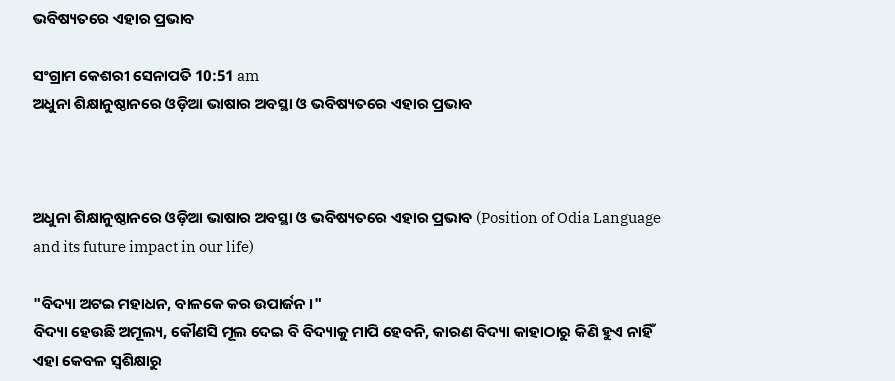ଭବିଷ୍ୟତରେ ଏହାର ପ୍ରଭାବ

ସଂଗ୍ରାମ କେଶରୀ ସେନାପତି 10:51 am
ଅଧୁନା ଶିକ୍ଷାନୁଷ୍ଠାନରେ ଓଡ଼ିଆ ଭାଷାର ଅବସ୍ଥା ଓ ଭବିଷ୍ୟତରେ ଏହାର ପ୍ରଭାବ



ଅଧୁନା ଶିକ୍ଷାନୁଷ୍ଠାନରେ ଓଡ଼ିଆ ଭାଷାର ଅବସ୍ଥା ଓ ଭବିଷ୍ୟତରେ ଏହାର ପ୍ରଭାବ (Position of Odia Language and its future impact in our life)

"ବିଦ୍ୟା ଅଟଇ ମହାଧନ, ବାଳକେ କର ଉପାର୍ଜନ ।"
ବିଦ୍ୟା ହେଉଛି ଅମୂଲ୍ୟ, କୌଣସି ମୂଲ ଦେଇ ବି ବିଦ୍ୟାକୁ ମାପି ହେବନି, କାରଣ ବିଦ୍ୟା କାହାଠାରୁ କିଣି ହୁଏ ନାହିଁ ଏହା କେବଳ ସ୍ୱଶିକ୍ଷାରୁ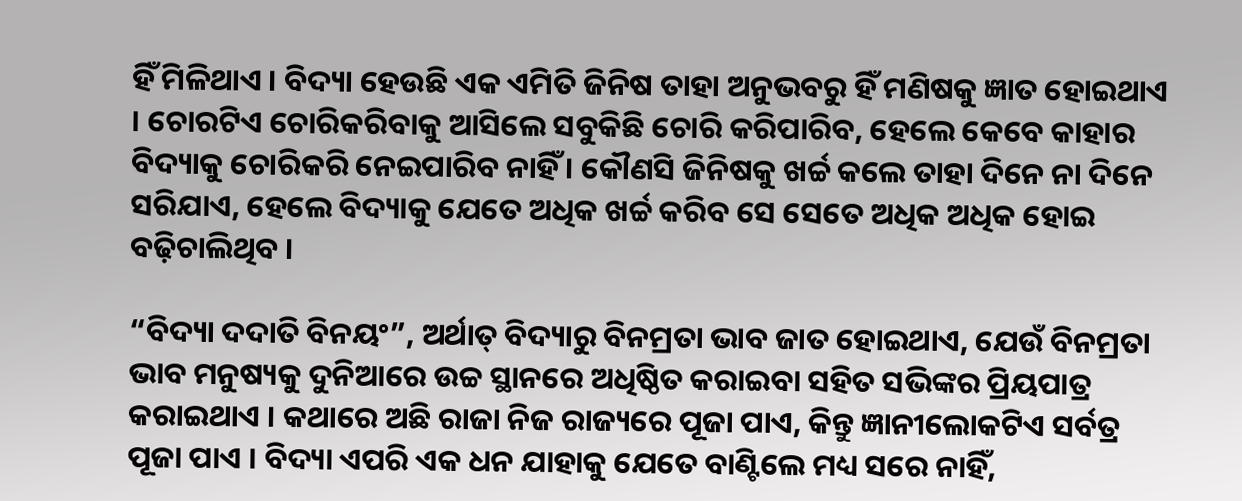ହିଁ ମିଳିଥାଏ । ବିଦ୍ୟା ହେଉଛି ଏକ ଏମିତି ଜିନିଷ ତାହା ଅନୁଭବରୁ ହିଁ ମଣିଷକୁ ଜ୍ଞାତ ହୋଇଥାଏ । ଚୋରଟିଏ ଚୋରିକରିବାକୁ ଆସିଲେ ସବୁକିଛି ଚୋରି କରିପାରିବ, ହେଲେ କେବେ କାହାର ବିଦ୍ୟାକୁ ଚୋରିକରି ନେଇପାରିବ ନାହିଁ । କୌଣସି ଜିନିଷକୁ ଖର୍ଚ୍ଚ କଲେ ତାହା ଦିନେ ନା ଦିନେ ସରିଯାଏ, ହେଲେ ବିଦ୍ୟାକୁ ଯେତେ ଅଧିକ ଖର୍ଚ୍ଚ କରିବ ସେ ସେତେ ଅଧିକ ଅଧିକ ହୋଇ ବଢ଼ିଚାଲିଥିବ ।

“ବିଦ୍ୟା ଦ‌ଦାତି ବିନୟଂ”, ଅର୍ଥାତ୍ ବିଦ୍ୟାରୁ ବିନମ୍ରତା ଭାବ ଜାତ ହୋଇଥାଏ, ଯେଉଁ ବିନମ୍ରତା ଭାବ ମନୁଷ୍ୟକୁ ଦୁନିଆରେ ଉଚ୍ଚ ସ୍ଥାନରେ ଅଧିଷ୍ଠିତ କରାଇବା ସ‌ହିତ ସଭିଙ୍କର ପ୍ରିୟପାତ୍ର କରାଇଥାଏ । କଥାରେ ଅଛି ରାଜା ନିଜ ରାଜ୍ୟରେ ପୂଜା ପାଏ, କିନ୍ତୁ ଜ୍ଞାନୀଲୋକଟିଏ ସର୍ବତ୍ର ପୂଜା ପାଏ । ବିଦ୍ୟା ଏପରି ଏକ ଧନ ଯାହାକୁ ଯେତେ ବାଣ୍ଟିଲେ ମଧ୍ୟ ସରେ ନାହିଁ,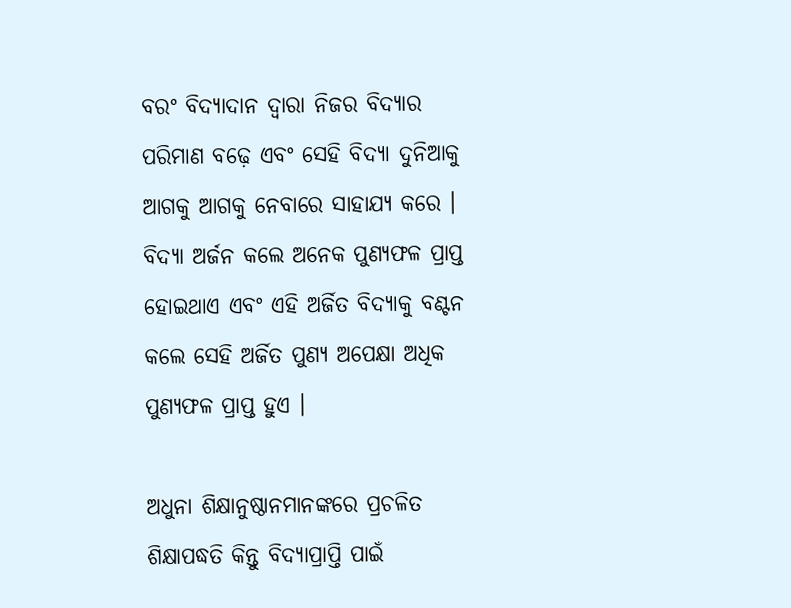ବରଂ ବିଦ୍ୟାଦାନ ଦ୍ୱାରା ନିଜର ବିଦ୍ୟାର ପରିମାଣ ବଢ଼େ ଏବଂ ସେହି ବିଦ୍ୟା ଦୁନିଆକୁ ଆଗକୁ ଆଗକୁ ନେବାରେ ସାହାଯ୍ୟ କରେ । ବିଦ୍ୟା ଅର୍ଜନ କଲେ ଅନେକ ପୁଣ୍ୟଫଳ ପ୍ରାପ୍ତ ହୋଇଥାଏ ଏବଂ ଏହି ଅର୍ଜିତ ବିଦ୍ୟାକୁ ବଣ୍ଟନ କଲେ ସେହି ଅର୍ଜିତ ପୁଣ୍ୟ ଅପେକ୍ଷା ଅଧିକ ପୁଣ୍ୟଫଳ ପ୍ରାପ୍ତ ହୁଏ ।

ଅଧୁନା ଶିକ୍ଷାନୁଷ୍ଠାନମାନଙ୍କରେ ପ୍ରଚଳିତ ଶିକ୍ଷାପଦ୍ଧତି କିନ୍ତୁ ବିଦ୍ୟାପ୍ରାପ୍ତି ପାଇଁ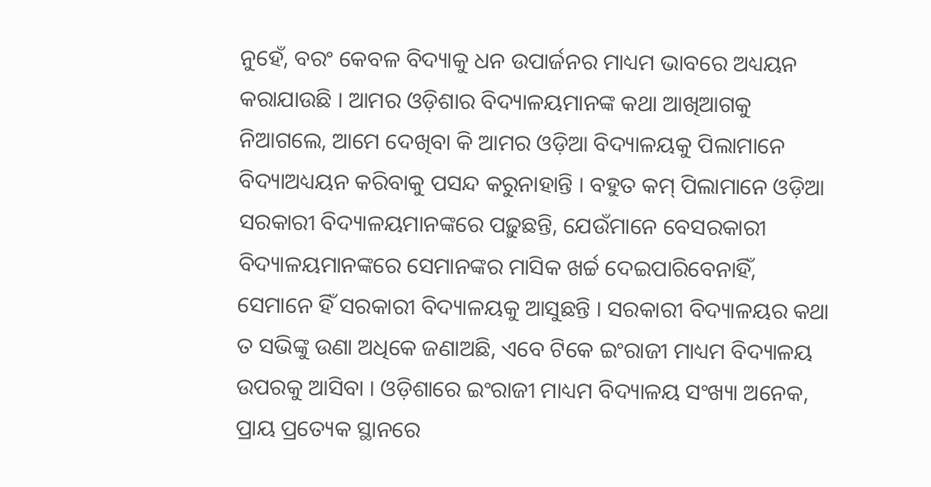ନୁହେଁ, ବରଂ କେବଳ ବିଦ୍ୟାକୁ ଧନ ଉପାର୍ଜନର ମାଧ୍ୟମ ଭାବରେ ଅଧ୍ୟୟନ କରାଯାଉଛି । ଆମର ଓଡ଼ିଶାର ବିଦ୍ୟାଳୟମାନଙ୍କ କଥା ଆଖିଆଗକୁ ନିଆଗଲେ, ଆମେ ଦେଖିବା କି ଆମର ଓଡ଼ିଆ ବିଦ୍ୟାଳୟକୁ ପିଲାମାନେ ବିଦ୍ୟାଅଧ୍ୟୟନ କରିବାକୁ ପସନ୍ଦ କରୁନାହାନ୍ତି । ବ‌ହୁତ କମ୍ ପିଲାମାନେ ଓଡ଼ିଆ ସରକାରୀ ବିଦ୍ୟାଳୟମାନଙ୍କରେ ପଢ଼ୁଛନ୍ତି, ଯେଉଁମାନେ ବେସରକାରୀ ବିଦ୍ୟାଳୟମାନଙ୍କରେ ସେମାନଙ୍କର ମାସିକ ଖର୍ଚ୍ଚ ଦେଇପାରିବେନାହିଁ, ସେମାନେ ହିଁ ସରକାରୀ ବିଦ୍ୟାଳୟକୁ ଆସୁଛନ୍ତି । ସରକାରୀ ବିଦ୍ୟାଳୟର କଥା ତ ସଭିଙ୍କୁ ଉଣା ଅଧିକେ ଜଣାଅଛି, ଏବେ ଟିକେ ଇଂରାଜୀ ମାଧ୍ୟମ ବିଦ୍ୟାଳୟ ଉପରକୁ ଆସିବା । ଓଡ଼ିଶାରେ ଇଂରାଜୀ ମାଧ୍ୟମ ବିଦ୍ୟାଳୟ ସଂଖ୍ୟା ଅନେକ, ପ୍ରାୟ ପ୍ରତ୍ୟେକ ସ୍ଥାନରେ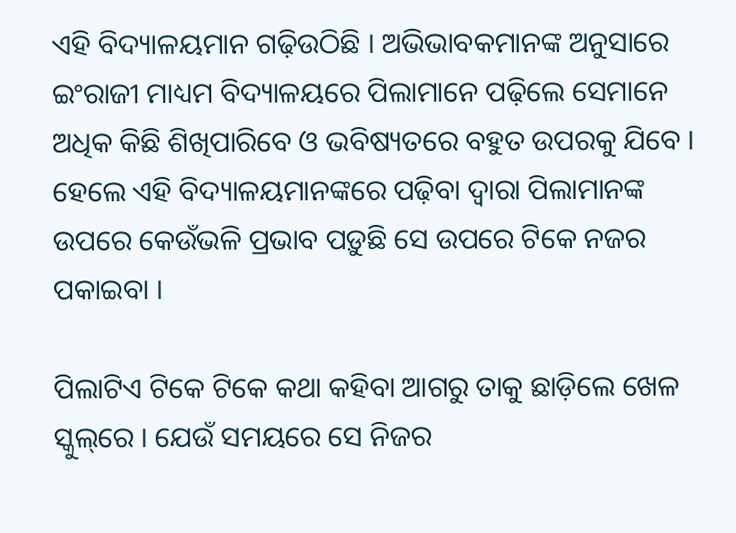ଏହି ବିଦ୍ୟାଳୟମାନ ଗଢ଼ିଉଠିଛି । ଅଭିଭାବକମାନଙ୍କ ଅନୁସାରେ ଇଂରାଜୀ ମାଧ୍ୟମ ବିଦ୍ୟାଳୟରେ ପିଲାମାନେ ପଢ଼ିଲେ ସେମାନେ ଅଧିକ କିଛି ଶିଖିପାରିବେ ଓ ଭବିଷ୍ୟତରେ ବ‌ହୁତ ଉପରକୁ ଯିବେ । ହେଲେ ଏହି ବିଦ୍ୟାଳୟମାନଙ୍କରେ ପଢ଼ିବା ଦ୍ୱାରା ପିଲାମାନଙ୍କ ଉପରେ କେଉଁଭଳି ପ୍ରଭାବ ପଡ଼ୁଛି ସେ ଉପରେ ଟିକେ ନ‌ଜର ପକାଇବା ।

ପିଲାଟିଏ ଟିକେ ଟିକେ କଥା କ‌ହିବା ଆଗରୁ ତାକୁ ଛାଡ଼ିଲେ ଖେଳ ସ୍କୁଲ୍‌ରେ । ଯେଉଁ ସମୟରେ ସେ ନିଜର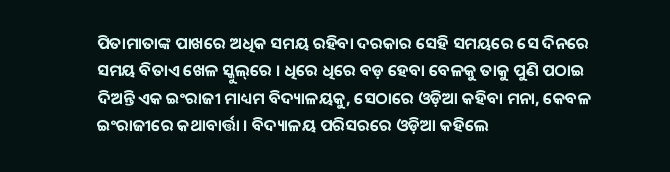ପିତାମାତାଙ୍କ ପାଖରେ ଅଧିକ ସମୟ ରହିବା ଦରକାର ସେହି ସମୟରେ ସେ ଦିନରେ ସମୟ ବିତାଏ ଖେଳ ସ୍କୁଲ୍‌ରେ । ଧିରେ ଧିରେ ବଡ଼ ହେବା ବେଳକୁ ତାକୁ ପୁଣି ପଠାଇ ଦିଅନ୍ତି ଏକ ଇଂରାଜୀ ମାଧ୍ୟମ ବିଦ୍ୟାଳୟକୁ, ସେଠାରେ ଓଡ଼ିଆ କ‌ହିବା ମନା, କେବଳ ଇଂରାଜୀରେ କ‌ଥାବାର୍ତ୍ତା । ବିଦ୍ୟାଳୟ ପରିସରରେ ଓଡ଼ିଆ କ‌ହିଲେ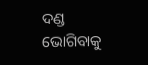ଦଣ୍ଡ ଭୋଗିବାକୁ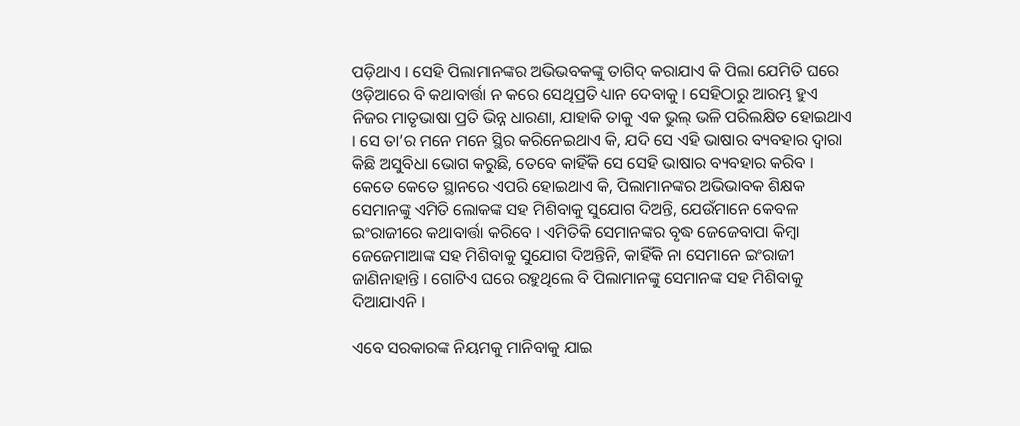ପଡ଼ିଥାଏ । ସେହି ପିଲାମାନଙ୍କର ଅଭିଭବକଙ୍କୁ ତାଗିଦ୍ କରାଯାଏ କି ପିଲା ଯେମିତି ଘରେ ଓଡ଼ିଆରେ ବି କଥାବାର୍ତ୍ତା ନ କରେ ସେଥିପ୍ରତି ଧ୍ୟାନ ଦେବାକୁ । ସେ‌ହିଠାରୁ ଆରମ୍ଭ ହୁଏ ନିଜର ମାତୃଭାଷା ପ୍ରତି ଭିନ୍ନ ଧାରଣା, ଯାହାକି ତାକୁ ଏକ ଭୁଲ୍ ଭଳି ପରିଲକ୍ଷିତ ହୋଇଥାଏ । ସେ ତା’ର ମନେ ମନେ ସ୍ଥିର କରିନେଇଥାଏ କି, ଯଦି ସେ ଏହି ଭାଷାର ବ୍ୟବ‌ହାର ଦ୍ୱାରା କିଛି ଅସୁବିଧା ଭୋଗ କରୁଛି, ତେବେ କାହିଁକି ସେ ସେହି ଭାଷାର ବ୍ୟବ‌ହାର କରିବ । କେତେ କେତେ ସ୍ଥାନରେ ଏପରି ହୋଇଥାଏ କି, ପିଲାମାନଙ୍କର ଅଭିଭାବକ ଶିକ୍ଷକ ସେମାନଙ୍କୁ ଏମିତି ଲୋକଙ୍କ ସ‌ହ ମିଶିବାକୁ ସୁଯୋଗ ଦିଅନ୍ତି, ଯେଉଁମାନେ କେବଳ ଇଂରାଜୀରେ କଥାବାର୍ତ୍ତା କରିବେ । ଏମିତିକି ସେମାନଙ୍କର ବୃଦ୍ଧ ଜେଜେବାପା କିମ୍ବା ଜେଜେମାଆଙ୍କ ସ‌ହ ମିଶିବାକୁ ସୁଯୋଗ ଦିଅନ୍ତିନି, କାହିଁକି ନା ସେମାନେ ଇଂରାଜୀ ଜାଣିନାହାନ୍ତି । ଗୋଟିଏ ଘରେ ରହୁଥିଲେ ବି ପିଲାମାନଙ୍କୁ ସେମାନଙ୍କ ସ‌ହ ମିଶିବାକୁ ଦିଆଯାଏନି ।

ଏବେ ସରକାରଙ୍କ ନିୟମକୁ ମାନିବାକୁ ଯାଇ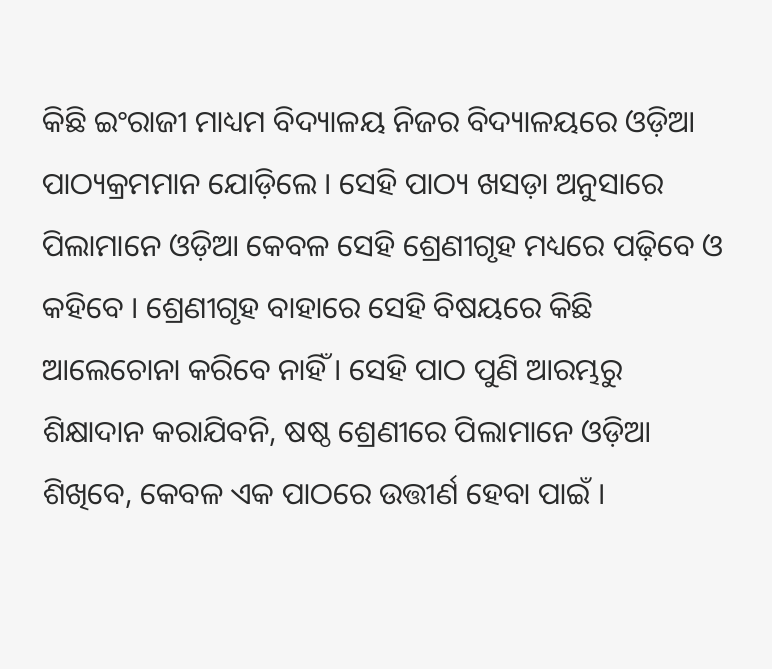କିଛି ଇଂରାଜୀ ମାଧ୍ୟମ ବିଦ୍ୟାଳୟ ନିଜର ବିଦ୍ୟାଳୟରେ ଓଡ଼ିଆ ପାଠ୍ୟକ୍ରମମାନ ଯୋଡ଼ିଲେ । ସେହି ପାଠ୍ୟ ଖସଡ଼ା ଅନୁସାରେ ପିଲାମାନେ ଓଡ଼ିଆ କେବଳ ସେହି ଶ୍ରେଣୀଗୃହ ମଧ୍ୟରେ ପଢ଼ିବେ ଓ କ‌ହିବେ । ଶ୍ରେଣୀଗୃହ ବାହାରେ ସେହି ବିଷୟରେ କିଛି ଆଲେଚୋନା କରିବେ ନାହିଁ । ସେହି ପାଠ ପୁଣି ଆରମ୍ଭରୁ ଶିକ୍ଷାଦାନ କରାଯିବନି, ଷଷ୍ଠ ଶ୍ରେଣୀରେ ପିଲାମାନେ ଓଡ଼ିଆ ଶିଖିବେ, କେବଳ ଏକ ପାଠରେ ଉତ୍ତୀର୍ଣ ହେବା ପାଇଁ ।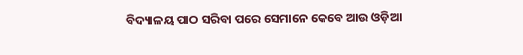ବିଦ୍ୟାଳୟ ପାଠ ସରିବା ପରେ ସେମାନେ କେବେ ଆଉ ଓଡ଼ିଆ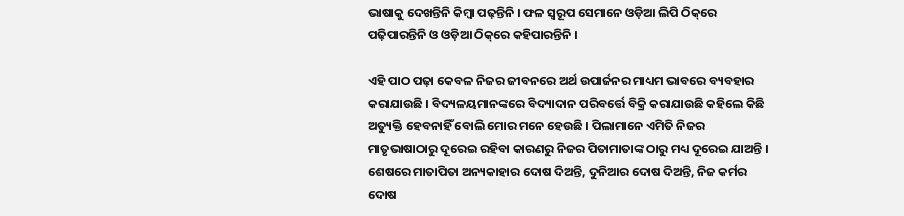ଭାଷାକୁ ଦେଖନ୍ତିନି କିମ୍ବା ପଢ଼ନ୍ତିନି । ଫଳ ସ୍ୱରୂପ ସେମାନେ ଓଡ଼ିଆ ଲିପି ଠିକ୍‌ରେ ପଢ଼ିପାରନ୍ତିନି ଓ ଓଡ଼ିଆ ଠିକ୍‌ରେ କ‌ହିପାରନ୍ତିନି ।

ଏହି ପାଠ ପଢ଼ା କେବଳ ନିଜର ଜୀବନରେ ଅର୍ଥ ଉପାର୍ଜନର ମାଧ୍ୟମ ଭାବରେ ବ୍ୟବ‌‌ହାର କରାଯାଉଛି । ବିଦ୍ୟଳୟମାନଙ୍କରେ ବିଦ୍ୟାଦାନ ପରିବର୍ତ୍ତେ ବିକ୍ରି କରାଯାଉଛି କ‌ହିଲେ କିଛି ଅତ୍ୟୁକ୍ତି ହେବନାହିଁ ବୋଲି ମୋର ମନେ ହେଉଛି । ପିଲାମାନେ ଏମିତି ନିଜର ମାତୃଭାଷାଠାରୁ ଦୂରେଇ ରହିବା କାରଣରୁ ନିଜର ପିତାମାତାଙ୍କ ଠାରୁ ମଧ୍ୟ ଦୂରେଇ ଯାଅନ୍ତି । ଶେଷରେ ମାତାପିତା ଅନ୍ୟକାହାର ଦୋଷ ଦିଅନ୍ତି, ଦୁନିଆର ଦୋଷ ଦିଅନ୍ତି, ନିଜ କର୍ମର ଦୋଷ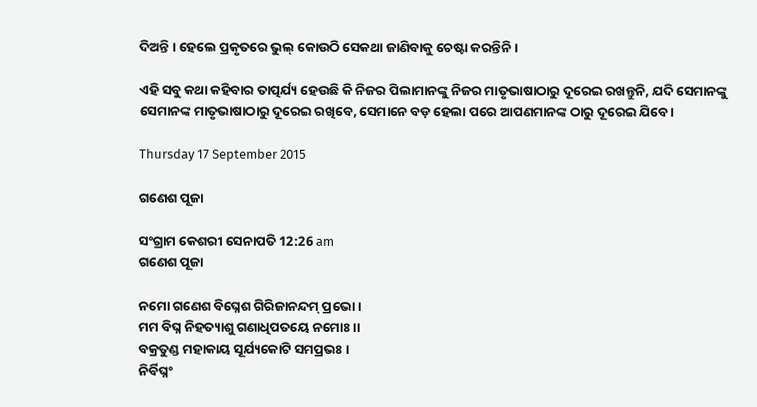ଦିଅନ୍ତି । ହେଲେ ପ୍ରକୃତରେ ଭୁଲ୍ କୋଉଠି ସେକଥା ଜାଣିବାକୁ ଚେଷ୍ଟା କରନ୍ତିନି ।

ଏହି ସବୁ କଥା କ‌ହିବାର ତାତ୍ପର୍ଯ୍ୟ ହେଉଛି କି ନିଜର ପିଲାମାନଙ୍କୁ ନିଜର ମାତୃଭାଷାଠାରୁ ଦୂରେଇ ରଖନ୍ତୁନି, ଯଦି ସେମାନଙ୍କୁ ସେମାନଙ୍କ ମାତୃଭାଷାଠାରୁ ଦୂରେଇ ରଖିବେ, ସେମାନେ ବଡ଼ ହେଲା ପରେ ଆପଣମାନଙ୍କ ଠାରୁ ଦୂରେଇ ଯିବେ ।

Thursday 17 September 2015

ଗଣେଶ ପୂଜା

ସଂଗ୍ରାମ କେଶରୀ ସେନାପତି 12:26 am
ଗଣେଶ ପୂଜା

ନମୋ ଗଣେଶ ବିଘ୍ନେଶ ଗିରିଜାନନ୍ଦମ୍ ପ୍ରଭୋ ।
ମମ ବିଘ୍ନ ନିହତ୍ୟାଶୁ ଗଣାଧିପତ‌ୟେ ନମୋଃ ।।
ବକ୍ରତୁଣ୍ଡ ମହାକାୟ ସୂର୍ଯ୍ୟକୋଟି ସମପ୍ରଭଃ ।
ନିର୍ବିଘ୍ନଂ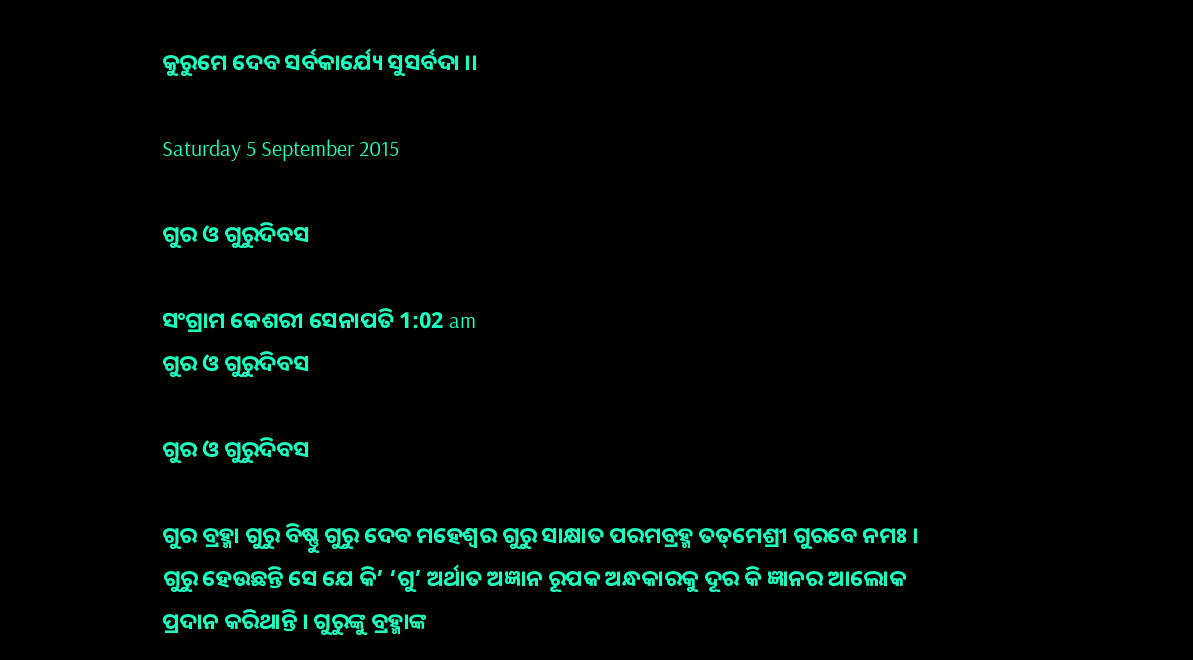କୁରୁମେ ଦେବ ସର୍ବକାର୍ଯ୍ୟେ ସୁସର୍ବଦା ।।

Saturday 5 September 2015

ଗୁର ଓ ଗୁରୁଦିବସ

ସଂଗ୍ରାମ କେଶରୀ ସେନାପତି 1:02 am
ଗୁର ଓ ଗୁରୁଦିବସ

ଗୁର ଓ ଗୁରୁଦିବସ

ଗୁର ବ୍ରହ୍ମା ଗୁରୁ ବିଷ୍ଣୁ ଗୁରୁ ଦେବ ମହେଶ୍ୱର ଗୁରୁ ସାକ୍ଷାତ ପରମ‌ବ୍ରହ୍ମ ତ‌ତ୍‌ମେଶ୍ରୀ ଗୁରବେ ନମଃ ।
ଗୁରୁ ହେଉଛନ୍ତି ସେ ଯେ କି’ ‘ଗୁ’ ଅର୍ଥାତ ଅଜ୍ଞାନ ରୂପକ ଅନ୍ଧକାରକୁ ଦୂର କି ଜ୍ଞାନର ଆଲୋକ ପ୍ରଦାନ କରିଥାନ୍ତି । ଗୁରୁଙ୍କୁ ବ୍ରହ୍ମାଙ୍କ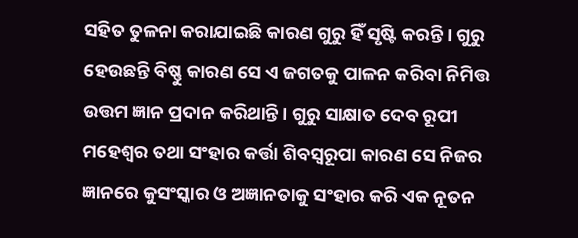ସ‌ହିତ ତୁଳନା କରାଯାଇଛି କାରଣ ଗୁରୁ ହିଁ ସୃଷ୍ଟି କରନ୍ତି । ଗୁରୁ ହେଉଛନ୍ତି ବିଷ୍ଣୁ କାରଣ ସେ ଏ ଜଗତକୁ ପାଳନ କରିବା ନିମିତ୍ତ ଉତ୍ତମ ଜ୍ଞାନ ପ୍ରଦାନ କରିଥାନ୍ତି । ଗୁରୁ ସାକ୍ଷାତ ଦେବ ରୂପୀ ମହେଶ୍ୱର ତ‌ଥା ସଂହାର କର୍ତ୍ତା ଶିବସ୍ୱରୂପା କାରଣ ସେ ନିଜର ଜ୍ଞାନରେ କୁସଂସ୍କାର ଓ ଅଜ୍ଞାନତାକୁ ସଂହାର କରି ଏକ ନୂତନ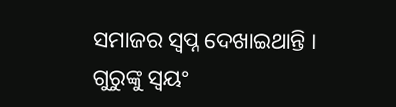ସମାଜର ସ୍ୱପ୍ନ ଦେଖାଇଥାନ୍ତି । ଗୁରୁଙ୍କୁ ସ୍ୱୟଂ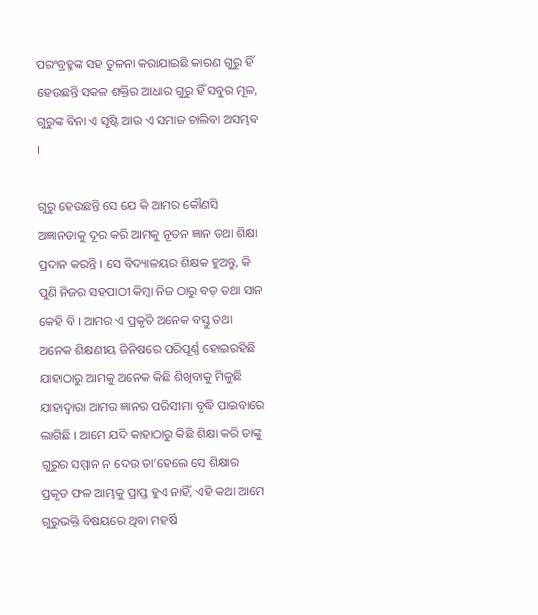ପରଂବ୍ରହ୍ମଙ୍କ ସ‌ହ ତୁଳନା କରାଯାଇଛି କାରଣ ଗୁରୁ ହିଁ ହେଉଛନ୍ତି ସକଳ ଶକ୍ତିର ଆଧାର ଗୁରୁ ହିଁ ସବୁର ମୂଳ, ଗୁରୁଙ୍କ ବିନା ଏ ସୃଷ୍ଟି ଆଉ ଏ ସମାଜ ଚାଲିବା ଅସମ୍ଭବ ।

ଗୁରୁ ହେଉଛନ୍ତି ସେ ଯେ କି ଆମର କୌଣସି ଅଜ୍ଞାନତାକୁ ଦୂର କରି ଆମକୁ ନୂତନ ଜ୍ଞାନ ତ‌ଥା ଶିକ୍ଷା ପ୍ରଦାନ କରନ୍ତି । ସେ ବିଦ୍ୟାଳୟର ଶିକ୍ଷକ ହୁଅନ୍ତୁ, କି ପୁଣି ନିଜର ସ‌ହପାଠୀ କିମ୍ବା ନିଜ ଠାରୁ ବଡ଼ ତ‌ଥା ସାନ କେହି ବି । ଆମର ଏ ପ୍ରକୃତି ଅନେକ ବସ୍ତୁ ତ‌ଥା ଅନେକ ଶିକ୍ଷଣୀୟ ଜିନିଷରେ ପରିପୂର୍ଣ୍ଣ ହୋଇରହିଛି ଯାହାଠାରୁ ଆମକୁ ଅନେକ କିଛି ଶିଖିବାକୁ ମିଳୁଛି ଯାହାଦ୍ୱାରା ଆମର ଜ୍ଞାନର ପରିସୀମା ବୃଦ୍ଧି ପାଇବାରେ ଲାଗିଛି । ଆମେ ଯଦି କାହାଠାରୁ କିଛି ଶିକ୍ଷା କରି ତାଙ୍କୁ ଗୁରୁର ସମ୍ମାନ ନ ଦେଉ ତା’ହେଲେ ସେ ଶିକ୍ଷାର ପ୍ରକୃତ ଫଳ ଆମ୍ଭକୁ ପ୍ରାପ୍ତ ହୁଏ ନାହିଁ, ଏହି କଥା ଆମେ ଗୁରୁଭକ୍ତି ବିଷୟରେ ଥିବା ମହର୍ଷି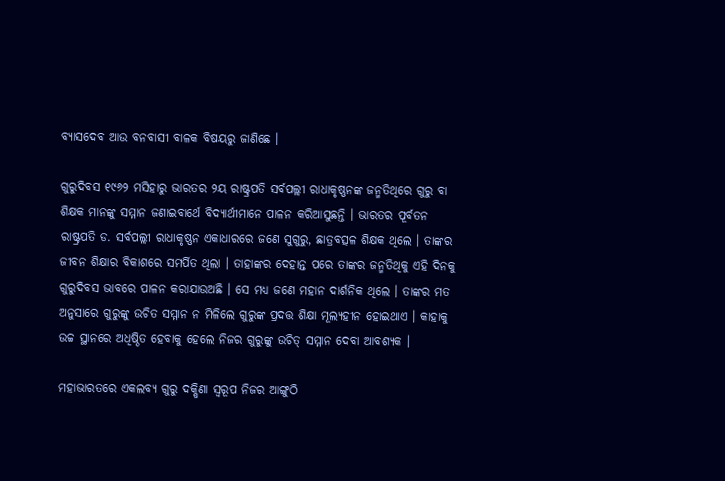ବ୍ୟାସଦେବ ଆଉ ବନବାସୀ ବାଳକ ବିଷୟରୁ ଜାଣିଛେ ।

ଗୁରୁଦିବସ ୧୯୬୨ ମସିହାରୁ ଭାରତର ୨ୟ ରାଷ୍ଟ୍ରପତି ସର୍ବପଲ୍ଲୀ ରାଧାକୃଷ୍ଣନଙ୍କ ଜନ୍ମତିଥିରେ ଗୁରୁ ବା ଶିକ୍ଷକ ମାନଙ୍କୁ ସମ୍ମାନ ଜଣାଇବାର୍ଥେ ବିଦ୍ୟାର୍ଥୀମାନେ ପାଳନ କରିଆସୁଛନ୍ତି । ଭାରତର ପୂର୍ବତନ ରାଷ୍ଟ୍ରପତି ଡ. ସର୍ବପଲ୍ଲୀ ରାଧାକୃଷ୍ଣନ ଏକାଧାରରେ ଜଣେ ସୁଗୁରୁ, ଛାତ୍ରବତ୍ସଳ ଶିକ୍ଷକ ଥିଲେ । ତାଙ୍କର ଜୀବନ ଶିକ୍ଷାର ବିକାଶରେ ସମର୍ପିତ ଥିଲା । ତାହାଙ୍କର ଦେହାନ୍ତ ପରେ ତାଙ୍କର ଜନ୍ମତିଥିକୁ ଏହି ଦିନକୁ ଗୁରୁଦିବସ ଭାବରେ ପାଳନ କରାଯାଉଅଛି । ସେ ମଧ୍ୟ ଜଣେ ମହାନ ଦାର୍ଶନିକ ଥିଲେ । ତାଙ୍କର ମତ ଅନୁସାରେ ଗୁରୁଙ୍କୁ ଉଚିତ ସମ୍ମାନ ନ ମିଳିଲେ ଗୁରୁଙ୍କ ପ୍ରଦତ୍ତ ଶିକ୍ଷା ମୂଲ୍ୟହୀନ ହୋଇଥାଏ । କାହାକୁ ଉଚ୍ଚ ସ୍ଥାନରେ ଅଧିଷ୍ଠିତ ହେବାକୁ ହେଲେ ନିଜର ଗୁରୁଙ୍କୁ ଉଚିତ୍ ସମ୍ମାନ ଦେବା ଆବଶ୍ୟକ ।

ମହାଭାରତରେ ଏକଲବ୍ୟ ଗୁରୁ ଦକ୍ଷିଣା ସ୍ୱରୂପ ନିଜର ଆଙ୍ଗୁଠି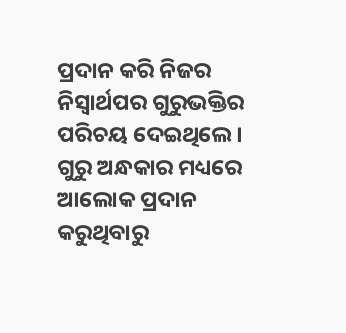ପ୍ରଦାନ କରି ନିଜର ନିସ୍ୱାର୍ଥପର ଗୁରୁଭକ୍ତିର ପରିଚୟ ଦେଇଥିଲେ । ଗୁରୁ ଅନ୍ଧକାର ମଧ୍ୟରେ ଆଲୋକ ପ୍ରଦାନ କରୁଥିବାରୁ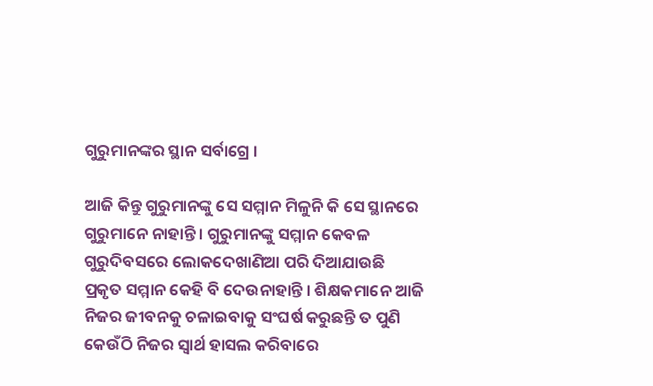ଗୁରୁମାନଙ୍କର ସ୍ଥାନ ସର୍ବାଗ୍ରେ ।

ଆଜି କିନ୍ତୁ ଗୁରୁମାନଙ୍କୁ ସେ ସମ୍ମାନ ମିଳୁନି କି ସେ ସ୍ଥାନରେ ଗୁରୁମାନେ ନାହାନ୍ତି । ଗୁରୁମାନଙ୍କୁ ସମ୍ମାନ କେବଳ ଗୁରୁଦିବସରେ ଲୋକଦେଖାଣିଆ ପରି ଦିଆଯାଉଛି ପ୍ରକୃତ ସମ୍ମାନ କେହି ବି ଦେଉନାହାନ୍ତି । ଶିକ୍ଷକମାନେ ଆଜି ନିଜର ଜୀବନକୁ ଚଳାଇବାକୁ ସଂଘର୍ଷ କରୁଛନ୍ତି ତ ପୁଣି କେଉଁଠି ନିଜର ସ୍ୱାର୍ଥ ହାସଲ କରିବାରେ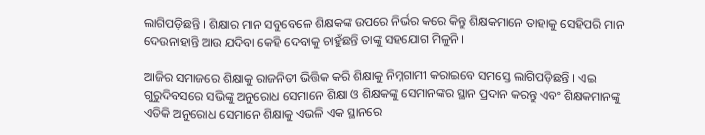ଲାଗିପଡ଼ିଛନ୍ତି । ଶିକ୍ଷାର ମାନ ସବୁବେଳେ ଶିକ୍ଷକଙ୍କ ଉପରେ ନିର୍ଭର କରେ କିନ୍ତୁ ଶିକ୍ଷକମାନେ ତାହାକୁ ସେହିପରି ମାନ ଦେଉନାହାନ୍ତି ଆଉ ଯଦିବା କେହି ଦେବାକୁ ଚାହୁଁଛନ୍ତି ତାଙ୍କୁ ସ‌ହଯୋଗ ମିଳୁନି ।

ଆଜିର ସମାଜରେ ଶିକ୍ଷାକୁ ରାଜନିତୀ ଭିତ୍ତିକ କରି ଶିକ୍ଷାକୁ ନିମ୍ନ‌ଗାମୀ କରାଇବେ ସମସ୍ତେ ଲାଗିପଡ଼ିଛନ୍ତି । ଏଇ ଗୁରୁଦିବସରେ ସଭିଙ୍କୁ ଅନୁରୋଧ ସେମାନେ ଶିକ୍ଷା ଓ ଶିକ୍ଷକଙ୍କୁ ସେମାନଙ୍କର ସ୍ଥାନ ପ୍ରଦାନ କରନ୍ତୁ ଏବଂ ଶିକ୍ଷକମାନଙ୍କୁ ଏତିକି ଅନୁରୋଧ ସେମାନେ ଶିକ୍ଷାକୁ ଏଭଳି ଏକ ସ୍ଥାନରେ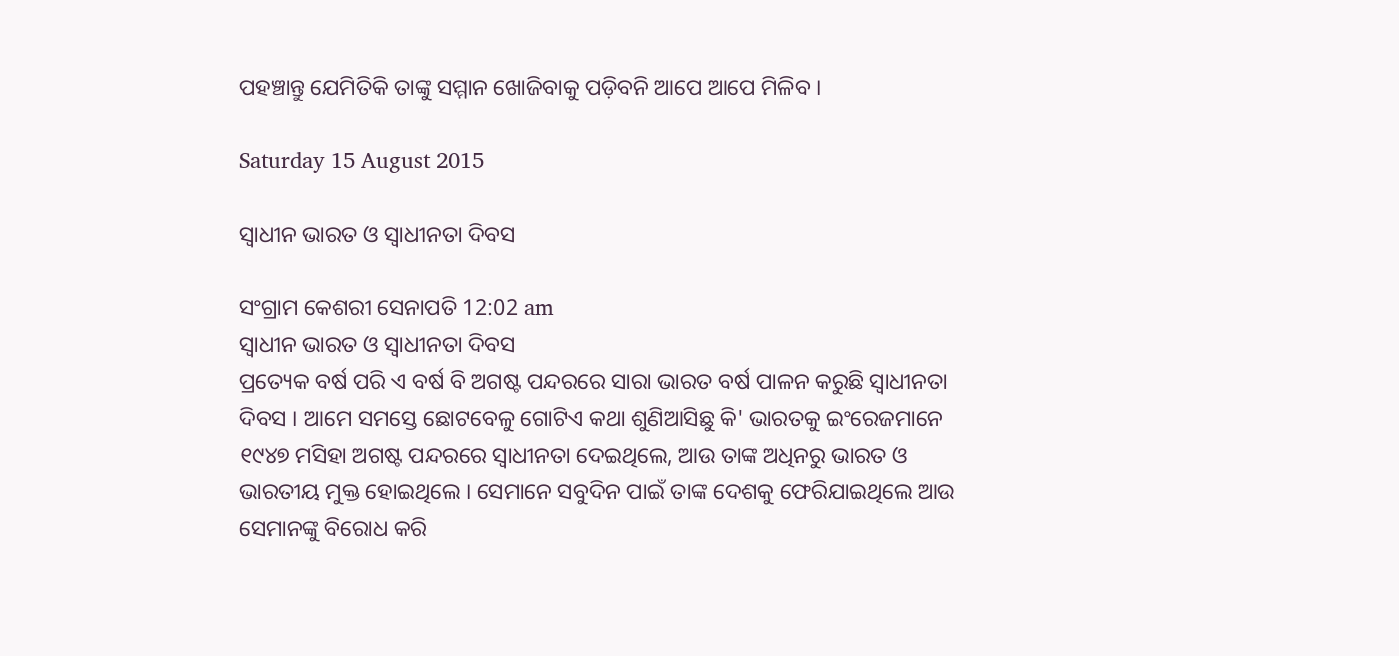ପ‌ହଞ୍ଚାନ୍ତୁ ଯେମିତିକି ତାଙ୍କୁ ସମ୍ମାନ ଖୋଜିବାକୁ ପଡ଼ିବନି ଆପେ ଆପେ ମିଳିବ ।

Saturday 15 August 2015

ସ୍ୱାଧୀନ ଭାରତ ଓ ସ୍ୱାଧୀନତା ଦିବସ

ସଂଗ୍ରାମ କେଶରୀ ସେନାପତି 12:02 am
ସ୍ୱାଧୀନ ଭାରତ ଓ ସ୍ୱାଧୀନତା ଦିବସ
ପ୍ରତ୍ୟେକ ବର୍ଷ ପରି ଏ ବର୍ଷ ବି ଅଗଷ୍ଟ ପନ୍ଦରରେ ସାରା ଭାରତ ବର୍ଷ ପାଳନ କରୁଛି ସ୍ୱାଧୀନତା ଦିବସ । ଆମେ ସମସ୍ତେ ଛୋଟବେଳୁ ଗୋଟିଏ କଥା ଶୁଣିଆସିଛୁ କି' ଭାରତକୁ ଇଂରେଜମାନେ ୧୯୪୭ ମସିହା ଅଗଷ୍ଟ ପନ୍ଦରରେ ସ୍ୱାଧୀନତା ଦେଇଥିଲେ, ଆଉ ତାଙ୍କ ଅଧିନରୁ ଭାରତ ଓ ଭାରତୀୟ ମୁକ୍ତ ହୋଇଥିଲେ । ସେମାନେ ସବୁଦିନ ପାଇଁ ତାଙ୍କ ଦେଶକୁ ଫେରିଯାଇଥିଲେ ଆଉ ସେମାନଙ୍କୁ ବିରୋଧ କରି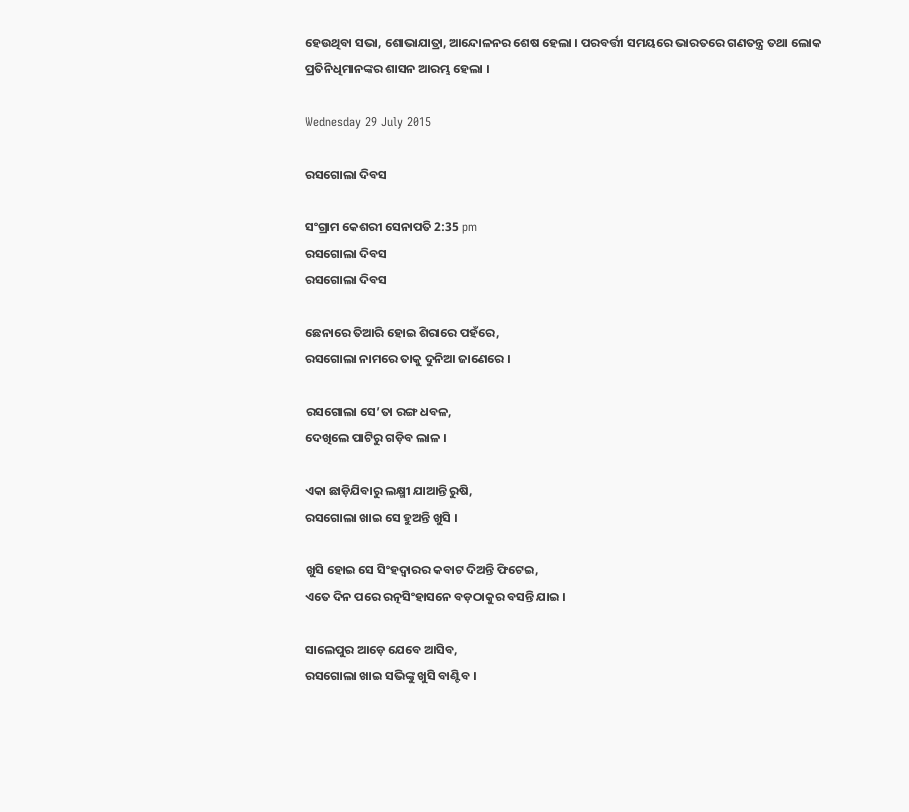ହେଉଥିବା ସଭା, ଶୋଭାଯାତ୍ରା, ଆନ୍ଦୋଳନର ଶେଷ ହେଲା । ପରବର୍ତ୍ତୀ ସମୟରେ ଭାରତରେ ଗଣତନ୍ତ୍ର ତ‌ଥା ଲୋକ ପ୍ରତିନିଧିମାନଙ୍କର ଶାସନ ଆରମ୍ଭ ହେଲା ।

Wednesday 29 July 2015

ରସଗୋଲା ଦିବସ

ସଂଗ୍ରାମ କେଶରୀ ସେନାପତି 2:35 pm
ରସଗୋଲା ଦିବସ
ରସଗୋଲା ଦିବସ

ଛେନାରେ ତିଆରି ହୋଇ ଶିରାରେ ପହଁରେ,
ରସଗୋଲା ନାମରେ ତାକୁ ଦୁନିଆ ଜାଣେରେ ।

ରସଗୋଲା ସେ’ତା ରଙ୍ଗ ଧବଳ,
ଦେଖିଲେ ପାଟିରୁ ଗଡ଼ିବ ଲାଳ ।

ଏକା ଛାଡ଼ିଯିବାରୁ ଲକ୍ଷ୍ମୀ ଯାଆନ୍ତି ରୁଷି,
ରସଗୋଲା ଖାଇ ସେ ହୁଅନ୍ତି ଖୁସି ।

ଖୁସି ହୋଇ ସେ ସିଂହଦ୍ୱାରର କବାଟ ଦିଅନ୍ତି ଫିଟେଇ,
ଏତେ ଦିନ ପରେ ରତ୍ନସିଂହାସନେ ବଡ଼ଠାକୁର ବସନ୍ତି ଯାଇ ।

ସାଲେପୁର ଆଡ଼େ ଯେବେ ଆସିବ,
ରସଗୋଲା ଖାଇ ସଭିଙ୍କୁ ଖୁସି ବାଣ୍ଟିବ ।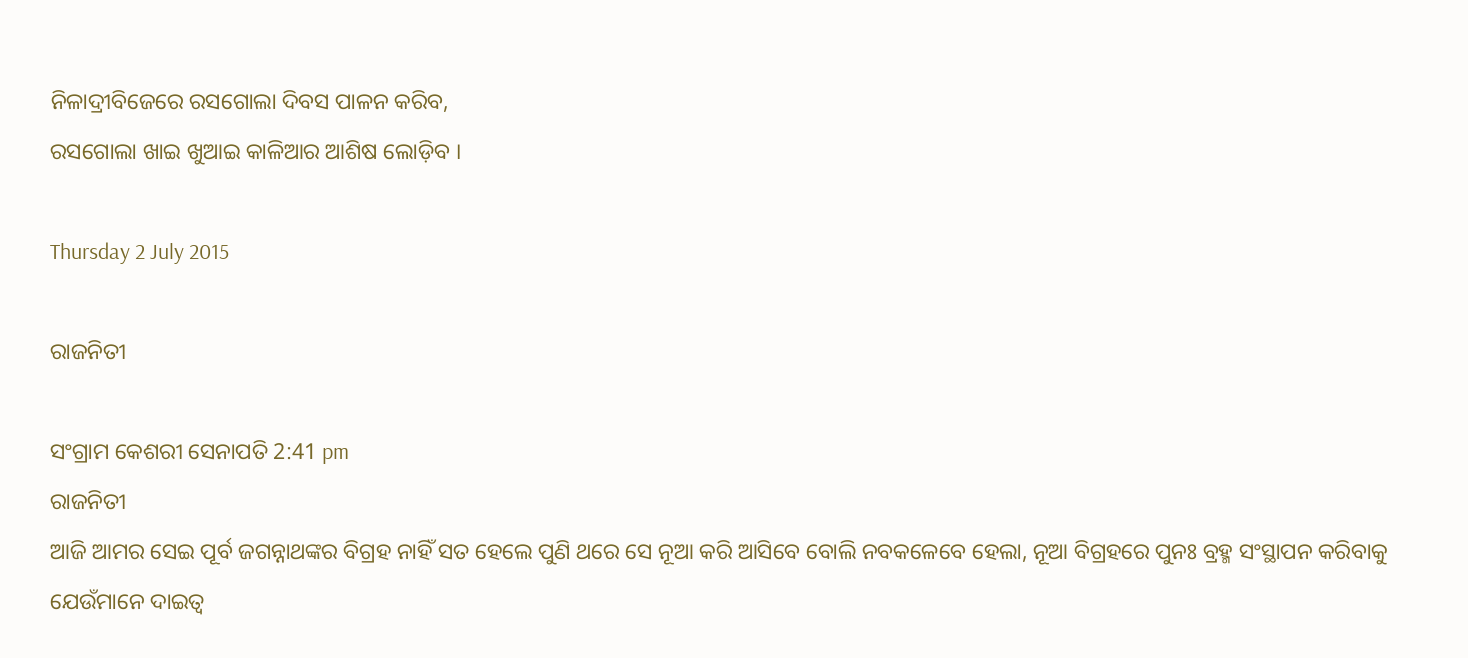ନିଳାଦ୍ରୀବିଜେରେ ରସଗୋଲା ଦିବସ ପାଳନ କରିବ,
ରସଗୋଲା ଖାଇ ଖୁଆଇ କାଳିଆର ଆଶିଷ ଲୋଡ଼ିବ ।

Thursday 2 July 2015

ରାଜନିତୀ

ସଂଗ୍ରାମ କେଶରୀ ସେନାପତି 2:41 pm
ରାଜନିତୀ
ଆଜି ଆମର ସେଇ ପୂର୍ବ ଜଗନ୍ନାଥଙ୍କର ବିଗ୍ରହ ନାହିଁ ସତ ହେଲେ ପୁଣି ଥରେ ସେ ନୂଆ କରି ଆସିବେ ବୋଲି ନବକଳେବେ ହେଲା, ନୂଆ ବିଗ୍ରହରେ ପୁନଃ ବ୍ରହ୍ମ ସଂସ୍ଥାପନ କରିବାକୁ ଯେଉଁମାନେ ଦାଇତ୍ୱ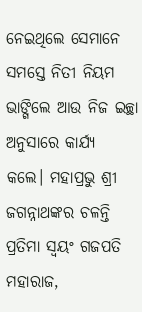ନେଇଥିଲେ ସେମାନେ ସମସ୍ତେ ନିତୀ ନିୟମ ଭାଙ୍ଗିଲେ ଆଉ ନିଜ ଇଚ୍ଛା ଅନୁସାରେ କାର୍ଯ୍ୟ କଲେ। ମହାପ୍ରଭୁ ଶ୍ରୀ ଜଗନ୍ନାଥଙ୍କର ଚଳନ୍ତି ପ୍ରତିମା ସ୍ୱୟଂ ଗଜପତି ମହାରାଜ,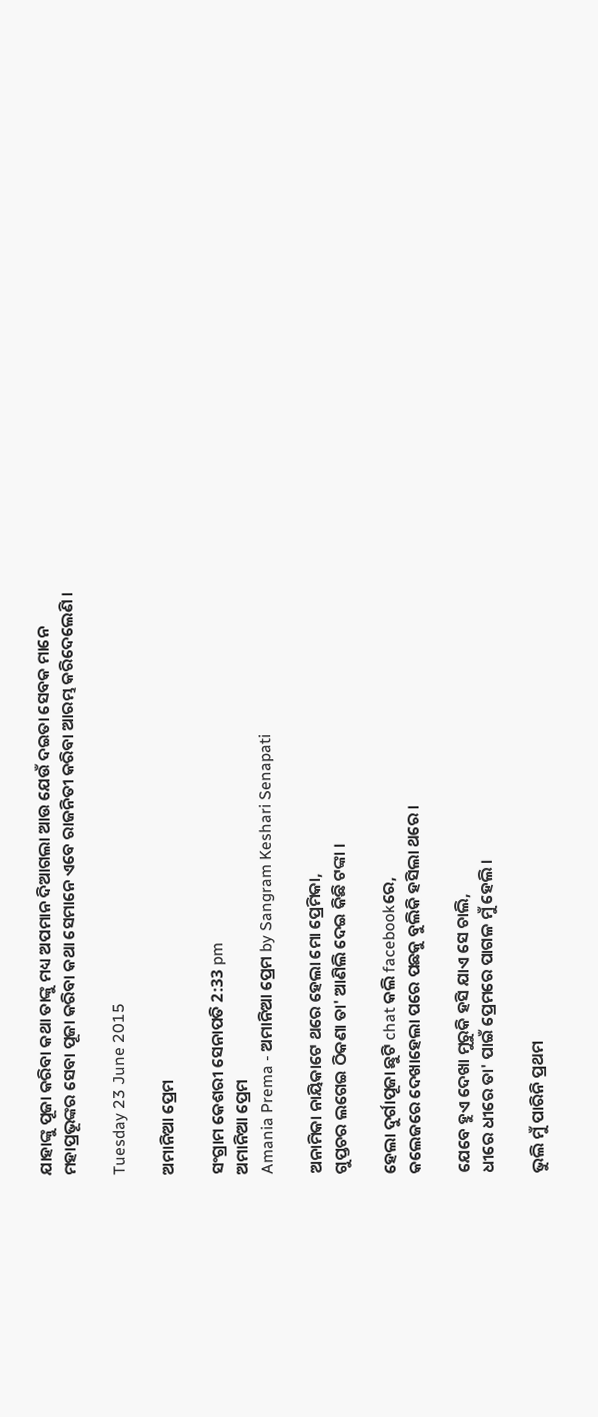ଯାହାଙ୍କୁ ପୂଜା କରିବା କଥା ତାଙ୍କୁ ମଧ୍ୟ ଅପମାନ ଦିଆଗଲା ଆଉ ଯେଉଁ ଦଇତା ସେବକ ମାନେ ମହାପ୍ରଭୂଙ୍କର ସେବା ପୂଜା କରିବା କଥା ସେମାନେ ଏବେ ରାଜନିତୀ କରିବା ଆରମ୍ଭ କରିଦେଲେଣି ।

Tuesday 23 June 2015

ଅମାନିଆ ପ୍ରେମ

ସଂଗ୍ରାମ କେଶରୀ ସେନାପତି 2:33 pm
ଅମାନିଆ ପ୍ରେମ
Amania Prema - ଅମାନିଆ ପ୍ରେମ by Sangram Keshari Senapati

ଅନାମିକା ନାୟିକାଟେ ଥରେ ହେଲା ମୋ ପ୍ରେମିକା,
ଗୁପ୍ତଚର ଲଗେଇ ଠିକଣା ତା' ଆଣିଲି ଦେଇ କିଛି ଟଙ୍କା ।

ହେଲା ଦୁର୍ଗାପୂଜା ଛୁଟି chat କଲି facebookରେ,
କଲେଜରେ ଦେଖାହେଲା ପରେ ପଛକୁ ବୁଲିକି ହସିଲା ଥରେ ।

ଯେବେ ହୁଏ ଦେଖା ମୁରୁକି ହସି ଯାଏ ସେ ଚାଲି,
ଧୀରେ ଧୀରେ ତା' ପାଇଁ ପ୍ରେମରେ ପାଗଳ ମୁଁ ହେଲି ।

ଭୁଲି ମୁଁ ପାରିନି ପ୍ରଥମ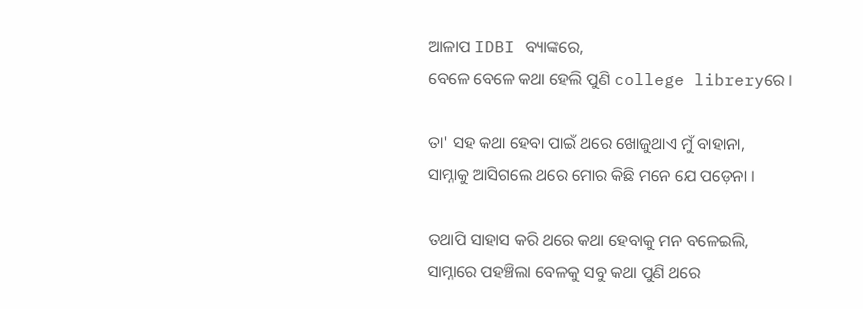ଆଳାପ IDBI ବ୍ୟାଙ୍କରେ,
ବେଳେ ବେଳେ କଥା ହେଲି ପୁଣି college libreryରେ ।

ତା' ସହ କଥା ହେବା ପାଇଁ ଥରେ ଖୋଜୁଥାଏ ମୁଁ ବାହାନା,
ସାମ୍ନାକୁ ଆସିଗଲେ ଥରେ ମୋର କିଛି ମନେ ଯେ ପଡ଼େନା ।

ତଥାପି ସାହାସ କରି ଥରେ କଥା ହେବାକୁ ମନ ବଳେଇଲି,
ସାମ୍ନାରେ ପହଞ୍ଚିଲା ବେଳକୁ ସବୁ କଥା ପୁଣି ଥରେ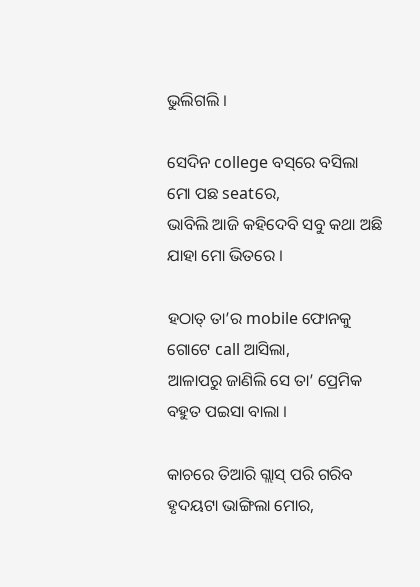ଭୁଲିଗଲି ।

ସେଦିନ college ବସ୍‌ରେ ବସିଲା ମୋ ପଛ seatରେ,
ଭାବିଲି ଆଜି କହିଦେବି ସବୁ କଥା ଅଛି ଯାହା ମୋ ଭିତରେ ।

ହଠାତ୍ ତା’ର mobile ଫୋନକୁ ଗୋଟେ call ଆସିଲା,
ଆଳାପରୁ ଜାଣିଲି ସେ ତା’ ପ୍ରେମିକ ବହୁତ ପଇସା ବାଲା ।

କାଚରେ ତିଆରି ଗ୍ଲାସ୍ ପରି ଗରିବ ହୃଦୟଟା ଭାଙ୍ଗିଲା ମୋର,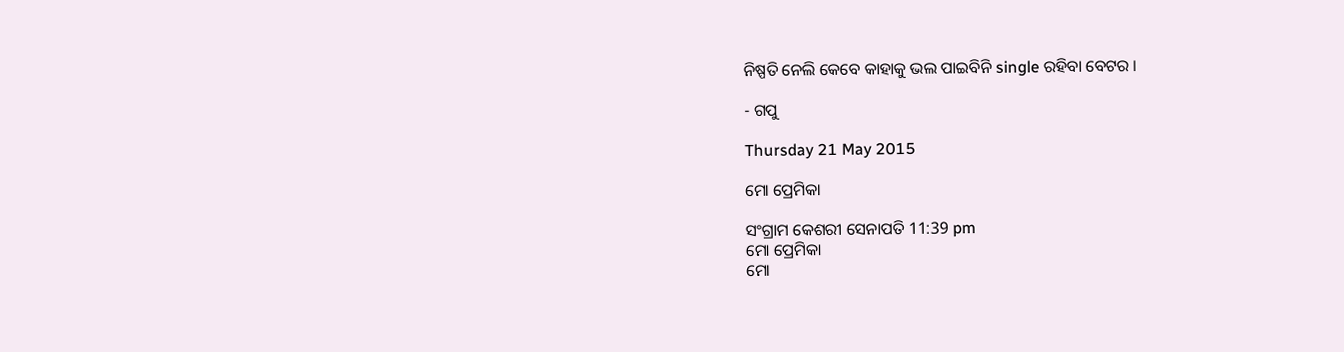ନିଷ୍ପତି ନେଲି କେବେ କାହାକୁ ଭଲ ପାଇବିନି single ରହିବା ବେଟର ।

- ଗପୁ

Thursday 21 May 2015

ମୋ ପ୍ରେମିକା

ସଂଗ୍ରାମ କେଶରୀ ସେନାପତି 11:39 pm
ମୋ ପ୍ରେମିକା
ମୋ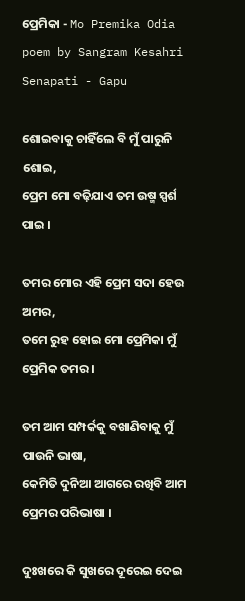ପ୍ରେମିକା - Mo Premika Odia poem by Sangram Kesahri Senapati - Gapu

ଶୋଇବାକୁ ଚାହିଁଲେ ବି ମୁଁ ପାରୁନି ଶୋଇ,
ପ୍ରେମ ମୋ ବଢ଼ିଯାଏ ତମ ଉଷ୍ମ ସ୍ପର୍ଶ ପାଇ ।

ତମର ମୋର ଏହି ପ୍ରେମ ସଦା ହେଉ ଅମର,
ତମେ ରୁହ ହୋଇ ମୋ ପ୍ରେମିକା ମୁଁ ପ୍ରେମିକ ତମର ।

ତମ ଆମ ସମ୍ପର୍କକୁ ବଖାଣିବାକୁ ମୁଁ ପାଉନି ଭାଷା,
କେମିତି ଦୁନିଆ ଆଗରେ ରଖିବି ଆମ ପ୍ରେମର ପରିଭାଷା ।

ଦୁଃଖରେ କି ସୁଖରେ ଦୂରେଇ ଦେଇ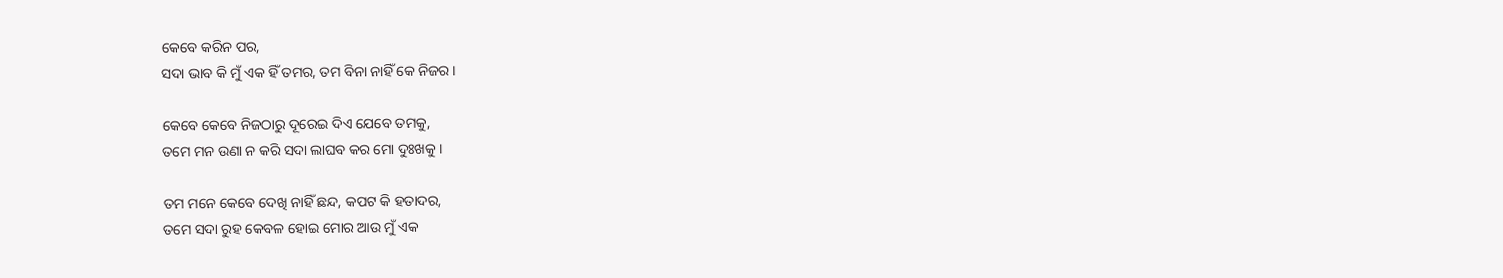କେବେ କରିନ ପର,
ସଦା ଭାବ କି ମୁଁ ଏକ ହିଁ ତମର, ତମ ବିନା ନାହିଁ କେ ନିଜର ।

କେବେ କେବେ ନିଜଠାରୁ ଦୂରେଇ ଦିଏ ଯେବେ ତମକୁ,
ତମେ ମନ ଉଣା ନ କରି ସଦା ଲାଘବ କର ମୋ ଦୁଃଖକୁ ।

ତମ ମନେ କେବେ ଦେଖି ନାହିଁ ଛନ୍ଦ, କପଟ କି ହତାଦର,
ତମେ ସଦା ରୁହ କେବଳ ହୋଇ ମୋର ଆଉ ମୁଁ ଏକ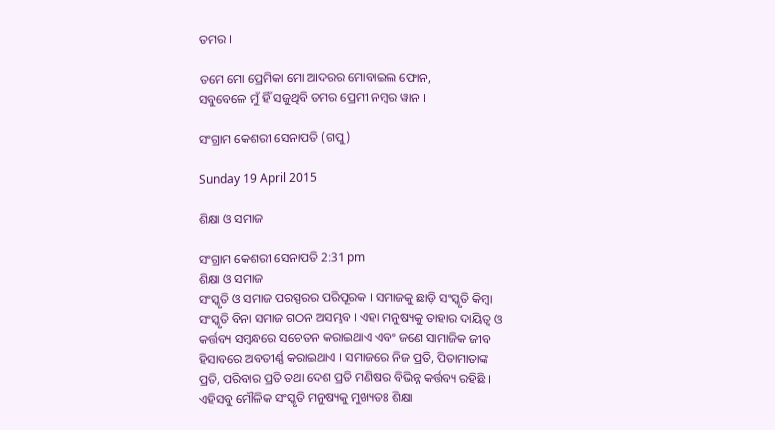ତମର ।

ତମେ ମୋ ପ୍ରେମିକା ମୋ ଆଦରର ମୋବାଇଲ ଫୋନ,
ସବୁବେଳେ ମୁଁ ହିଁ ସଜୁଥିବି ତମର ପ୍ରେମୀ ନମ୍ବର ୱାନ ।

ସଂଗ୍ରାମ କେଶରୀ ସେନାପତି (ଗପୁ)

Sunday 19 April 2015

ଶିକ୍ଷା ଓ ସମାଜ

ସଂଗ୍ରାମ କେଶରୀ ସେନାପତି 2:31 pm
ଶିକ୍ଷା ଓ ସମାଜ
ସଂସ୍କୃତି ଓ ସମାଜ ପରସ୍ପରର ପରିପୂରକ । ସମାଜକୁ ଛାଡ଼ି ସଂସ୍କୃତି କିମ୍ବା ସଂସ୍କୃତି ବିନା ସମାଜ ଗଠନ ଅସମ୍ଭବ । ଏହା ମନୁଷ୍ୟକୁ ତାହାର ଦାୟିତ୍ୱ ଓ କର୍ତ୍ତବ୍ୟ ସମ୍ବନ୍ଧରେ ସଚେତନ କରାଇଥାଏ ଏବଂ ଜଣେ ସାମାଜିକ ଜୀବ ହିସାବରେ ଅବତୀର୍ଣ୍ଣ କରାଇଥାଏ । ସମାଜରେ ନିଜ ପ୍ରତି, ପିତାମାତାଙ୍କ ପ୍ରତି, ପରିବାର ପ୍ରତି ତଥା ଦେଶ ପ୍ରତି ମଣିଷର ବିଭିନ୍ନ କର୍ତ୍ତବ୍ୟ ରହିଛି । ଏହିସବୁ ମୌଳିକ ସଂସ୍କୃତି ମନୁଷ୍ୟକୁ ମୁଖ୍ୟତଃ ଶିକ୍ଷା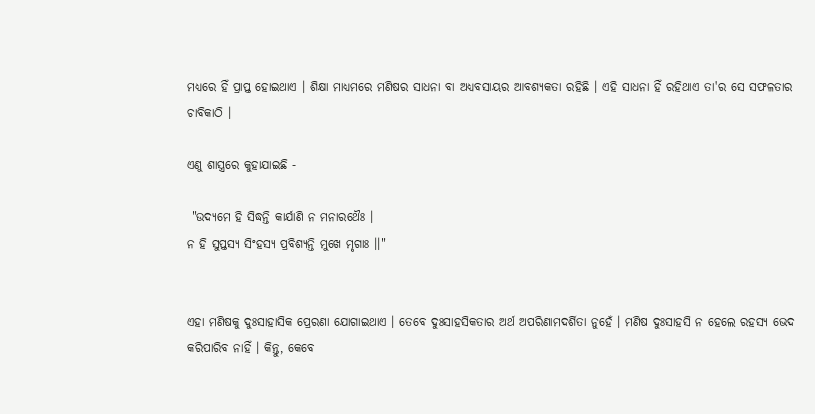ମଧ୍ୟରେ ହିଁ ପ୍ରାପ୍ତ ହୋଇଥାଏ । ଶିକ୍ଷା ମାଧ୍ୟମରେ ମଣିଷର ସାଧନା ବା ଅଧ୍ୟବସାୟର ଆବଶ୍ୟକତା ରହିଛି । ଏହି ସାଧନା ହିଁ ରହିଥାଏ ତା'ର ସେ ସଫଳତାର ଚାବିକାଠି ।

ଏଣୁ ଶାସ୍ତ୍ରରେ କୁହାଯାଇଛି -

 "ଉଦ୍ୟମେ ହି ସିଦ୍ଧନ୍ତି କାର୍ଯାଣି ନ ମନାରଥୈଃ ।
ନ ହି ସୁପ୍ତସ୍ୟ ସିଂହସ୍ୟ ପ୍ରବିଶ୍ୟନ୍ତି ମୁଖେ ମୃଗାଃ ।।"


ଏହା ମଣିଷକୁ ଦୁଃସାହାସିକ ପ୍ରେରଣା ଯୋଗାଇଥାଏ । ତେବେ ଦୁଃସାହସିକତାର ଅର୍ଥ ଅପରିଣାମଦର୍ଶିତା ନୁହେଁ । ମଣିଷ ଦୁଃସାହସି ନ ହେଲେ ରହସ୍ୟ ଭେଦ କରିପାରିବ ନାହିଁ । କିନ୍ତୁ, କେବେ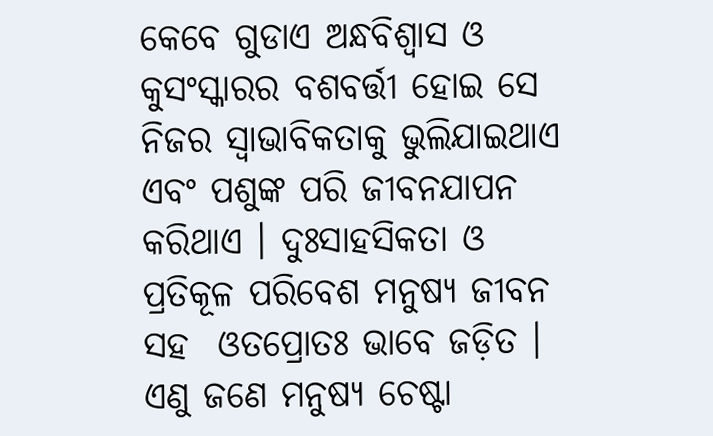କେବେ ଗୁଡାଏ ଅନ୍ଧବିଶ୍ୱାସ ଓ କୁସଂସ୍କାରର ବଶବର୍ତ୍ତୀ ହୋଇ ସେ ନିଜର ସ୍ୱାଭାବିକତାକୁ ଭୁଲିଯାଇଥାଏ ଏବଂ ପଶୁଙ୍କ ପରି ଜୀବନଯାପନ କରିଥାଏ । ଦୁଃସାହସିକତା ଓ ପ୍ରତିକୂଳ ପରିବେଶ ମନୁଷ୍ୟ ଜୀବନ ସହ  ଓତପ୍ରୋତଃ ଭାବେ ଜଡ଼ିତ । ଏଣୁ ଜଣେ ମନୁଷ୍ୟ ଚେଷ୍ଟା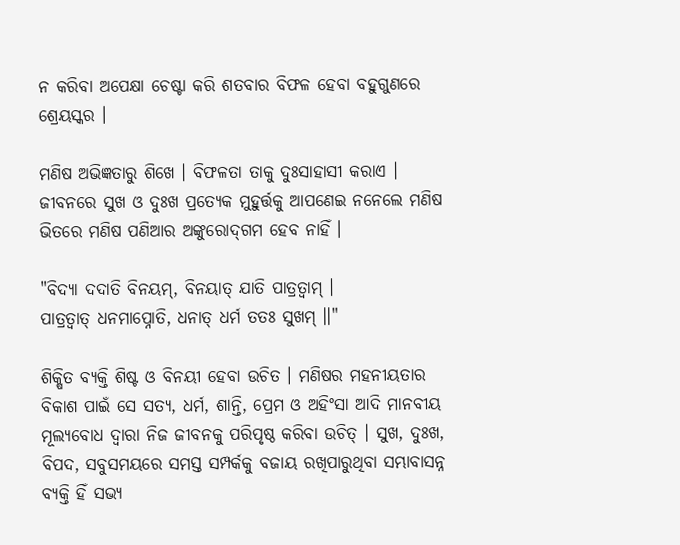ନ କରିବା ଅପେକ୍ଷା ଚେଷ୍ଟା କରି ଶତବାର ବିଫଳ ହେବା ବହୁଗୁଣରେ ଶ୍ରେୟସ୍କର ।

ମଣିଷ ଅଭିଜ୍ଞତାରୁ ଶିଖେ । ବିଫଳତା ତାକୁ ଦୁଃସାହାସୀ କରାଏ । ଜୀବନରେ ସୁଖ ଓ ଦୁଃଖ ପ୍ରତ୍ୟେକ ମୁହୁର୍ତ୍ତକୁ ଆପଣେଇ ନନେଲେ ମଣିଷ ଭିତରେ ମଣିଷ ପଣିଆର ଅଙ୍କୁରୋଦ୍‌ଗମ ହେବ ନାହିଁ ।

"ବିଦ୍ୟା ଦଦାତି ବିନୟମ୍, ବିନୟାତ୍ ଯାତି ପାତ୍ରତ୍ୱାମ୍ ।
ପାତ୍ରତ୍ୱାତ୍ ଧନମାପ୍ନୋତି, ଧନାତ୍ ଧର୍ମ ତତଃ ସୁଖମ୍ ।।"

ଶିକ୍ଷିତ ବ୍ୟକ୍ତି ଶିଷ୍ଟ ଓ ବିନୟୀ ହେବା ଉଚିତ । ମଣିଷର ମହନୀୟତାର ବିକାଶ ପାଇଁ ସେ ସତ୍ୟ, ଧର୍ମ, ଶାନ୍ତି, ପ୍ରେମ ଓ ଅହିଂସା ଆଦି ମାନବୀୟ ମୂଲ୍ୟବୋଧ ଦ୍ୱାରା ନିଜ ଜୀବନକୁ ପରିପୃଷ୍ଠ କରିବା ଉଚିତ୍ । ସୁଖ, ଦୁଃଖ, ବିପଦ, ସବୁସମୟରେ ସମସ୍ତ ସମ୍ପର୍କକୁ ବଜାୟ ରଖିପାରୁଥିବା ସମ୍ଭାବାସନ୍ନ ବ୍ୟକ୍ତି ହିଁ ସଭ୍ୟ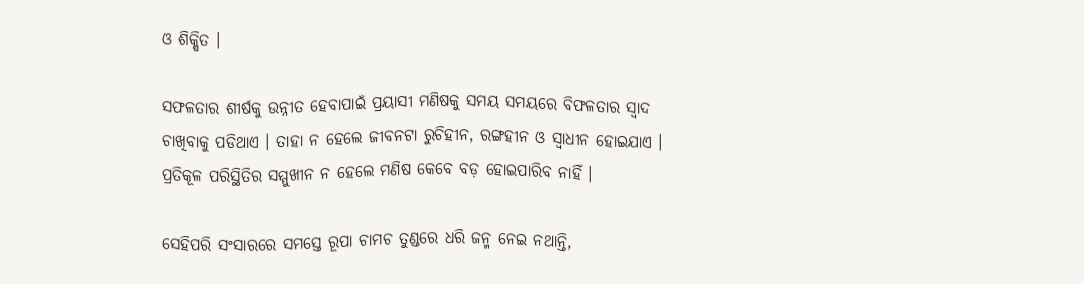ଓ ଶିକ୍ଷିତ ।

ସଫଳତାର ଶୀର୍ଷକୁ ଉନ୍ନୀତ ହେବାପାଇଁ ପ୍ରୟାସୀ ମଣିଷକୁ ସମୟ ସମୟରେ ବିଫଳତାର ସ୍ୱାଦ ଚାଖିବାକୁ ପଡିଥାଏ । ତାହା ନ ହେଲେ ଜୀବନଟା ରୁଚିହୀନ, ରଙ୍ଗହୀନ ଓ ସ୍ୱାଧୀନ ହୋଇଯାଏ । ପ୍ରତିକୂଳ ପରିସ୍ଥିତିର ସମ୍ମୁଖୀନ ନ ହେଲେ ମଣିଷ କେବେ ବଡ଼ ହୋଇପାରିବ ନାହିଁ ।

ସେହିପରି ସଂସାରରେ ସମସ୍ତେ ରୂପା ଚାମଚ ତୁଣ୍ଡରେ ଧରି ଜନ୍ମ ନେଇ ନଥାନ୍ତି,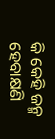କି କେହି ଜନ୍ମ ହେବାକ୍ଷଣି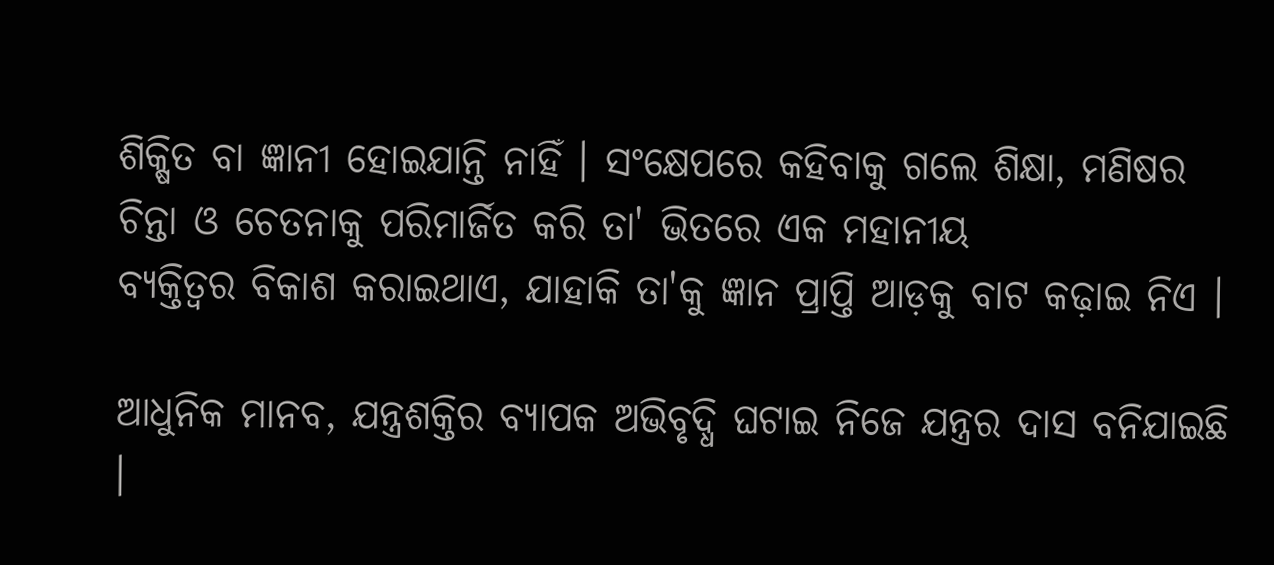ଶିକ୍ଷିତ ବା ଜ୍ଞାନୀ ହୋଇଯାନ୍ତି ନାହିଁ । ସଂକ୍ଷେପରେ କହିବାକୁ ଗଲେ ଶିକ୍ଷା, ମଣିଷର ଚିନ୍ତା ଓ ଚେତନାକୁ ପରିମାର୍ଜିତ କରି ତା' ଭିତରେ ଏକ ମହାନୀୟ
ବ୍ୟକ୍ତିତ୍ୱର ବିକାଶ କରାଇଥାଏ, ଯାହାକି ତା'କୁ ଜ୍ଞାନ ପ୍ରାପ୍ତି ଆଡ଼କୁ ବାଟ କଢ଼ାଇ ନିଏ ।

ଆଧୁନିକ ମାନବ, ଯନ୍ତ୍ରଶକ୍ତିର ବ୍ୟାପକ ଅଭିବୃଦ୍ଧି ଘଟାଇ ନିଜେ ଯନ୍ତ୍ରର ଦାସ ବନିଯାଇଛି ।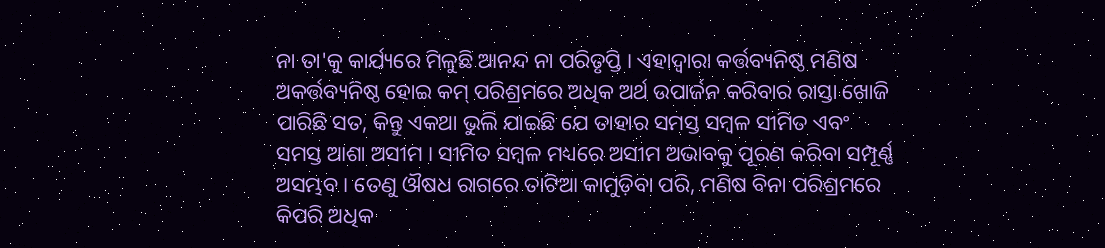ନା ତା'କୁ କାର୍ଯ୍ୟରେ ମିଳୁଛି ଆନନ୍ଦ ନା ପରିତୃପ୍ତି । ଏହାଦ୍ୱାରା କର୍ତ୍ତବ୍ୟନିଷ୍ଠ ମଣିଷ ଅକର୍ତ୍ତବ୍ୟନିଷ୍ଠ ହୋଇ କମ୍ ପରିଶ୍ରମରେ ଅଧିକ ଅର୍ଥ ଉପାର୍ଜନ କରିବାର ରାସ୍ତା ଖୋଜି ପାରିଛି ସତ, କିନ୍ତୁ ଏକଥା ଭୁଲି ଯାଇଛି ଯେ ତାହାର ସମସ୍ତ ସମ୍ୱଳ ସୀମିତ ଏବଂ ସମସ୍ତ ଆଶା ଅସୀମ । ସୀମିତ ସମ୍ୱଳ ମଧ୍ୟରେ ଅସୀମ ଅଭାବକୁ ପୂରଣ କରିବା ସମ୍ପୂର୍ଣ୍ଣ ଅସମ୍ଭବ । ତେଣୁ ଔଷଧ ରାଗରେ ତାଟିଆ କାମୁଡ଼ିବା ପରି, ମଣିଷ ବିନା ପରିଶ୍ରମରେ କିପରି ଅଧିକ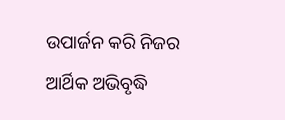ଉପାର୍ଜନ କରି ନିଜର ଆର୍ଥିକ ଅଭିବୃଦ୍ଧି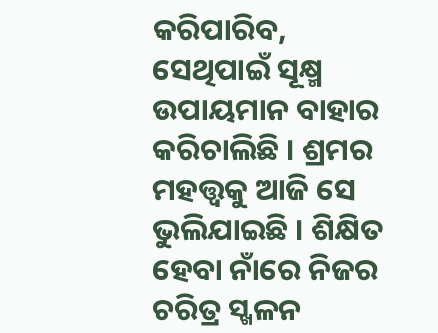କରିପାରିବ, ସେଥିପାଇଁ ସୂକ୍ଷ୍ମ ଉପାୟମାନ ବାହାର କରିଚାଲିଛି । ଶ୍ରମର ମହତ୍ତ୍ୱକୁ ଆଜି ସେ ଭୁଲିଯାଇଛି । ଶିକ୍ଷିତ ହେବା ନାଁରେ ନିଜର ଚରିତ୍ର ସ୍ଖଳନ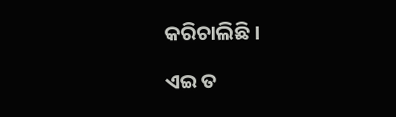କରିଚାଲିଛି ।

ଏଇ ତ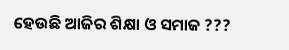ହେଉଛି ଆଜିର ଶିକ୍ଷା ଓ ସମାଜ ???